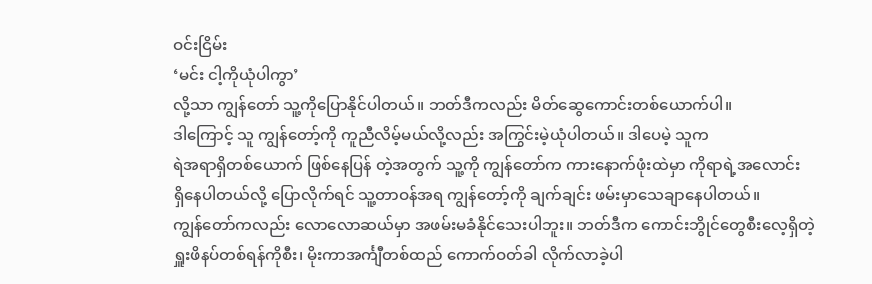ဝင်းငြိမ်း
‘မင်း ငါ့ကိုယုံပါကွာ’
လို့သာ ကျွန်တော် သူ့ကိုပြောနိုင်ပါတယ်။ ဘတ်ဒီကလည်း မိတ်ဆွေကောင်းတစ်ယောက်ပါ။
ဒါကြောင့် သူ ကျွန်တော့်ကို ကူညီလိမ့်မယ်လို့လည်း အကြွင်းမဲ့ယုံပါတယ်။ ဒါပေမဲ့ သူက
ရဲအရာရှိတစ်ယောက် ဖြစ်နေပြန် တဲ့အတွက် သူ့ကို ကျွန်တော်က ကားနောက်ဖုံးထဲမှာ ကိုရာရဲ့အလောင်း
ရှိနေပါတယ်လို့ ပြောလိုက်ရင် သူ့တာဝန်အရ ကျွန်တော့်ကို ချက်ချင်း ဖမ်းမှာသေချာနေပါတယ်။
ကျွန်တော်ကလည်း လောလောဆယ်မှာ အဖမ်းမခံနိုင်သေးပါဘူး။ ဘတ်ဒီက ကောင်းဘွိုင်တွေစီးလေ့ရှိတဲ့
ရှူးဖိနပ်တစ်ရန်ကိုစီး၊ မိုးကာအင်္ကျီတစ်ထည် ကောက်ဝတ်ခါ လိုက်လာခဲ့ပါ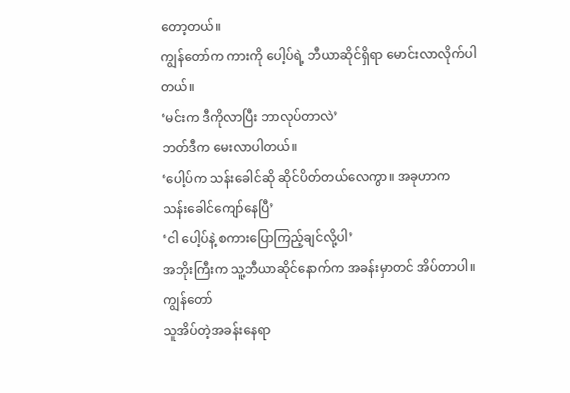တော့တယ်။
ကျွန်တော်က ကားကို ပေါ့ပ်ရဲ့ ဘီယာဆိုင်ရှိရာ မောင်းလာလိုက်ပါတယ်။
‘မင်းက ဒီကိုလာပြီး ဘာလုပ်တာလဲ’
ဘတ်ဒီက မေးလာပါတယ်။
‘ပေါ့ပ်က သန်းခေါင်ဆို ဆိုင်ပိတ်တယ်လေကွာ။ အခုဟာက
သန်းခေါင်ကျော်နေပြီ’
‘ငါ ပေါ့ပ်နဲ့ စကားပြောကြည့်ချင်လို့ပါ’
အဘိုးကြီးက သူ့ဘီယာဆိုင်နောက်က အခန်းမှာတင် အိပ်တာပါ။ ကျွန်တော်
သူအိပ်တဲ့အခန်းနေရာ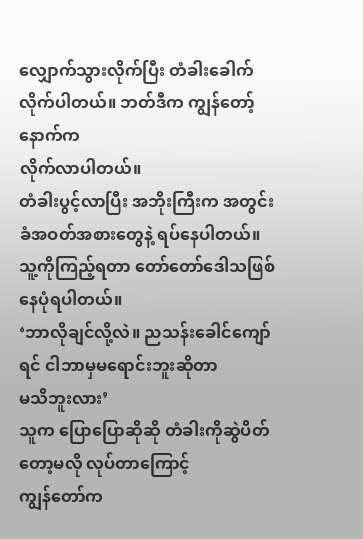လျှောက်သွားလိုက်ပြီး တံခါးခေါက်လိုက်ပါတယ်။ ဘတ်ဒီက ကျွန်တော့်နောက်က
လိုက်လာပါတယ်။
တံခါးပွင့်လာပြီး အဘိုးကြီးက အတွင်းခံအဝတ်အစားတွေနဲ့ ရပ်နေပါတယ်။
သူ့ကိုကြည့်ရတာ တော်တော်ဒေါသဖြစ်နေပုံရပါတယ်။
‘ဘာလိုချင်လို့လဲ။ ညသန်းခေါင်ကျော်ရင် ငါဘာမှမရောင်းဘူးဆိုတာ
မသိဘူးလား’
သူက ပြောပြောဆိုဆို တံခါးကိုဆွဲပိတ်တော့မလို လုပ်တာကြောင့်
ကျွန်တော်က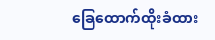ခြေထောက်ထိုးခံထား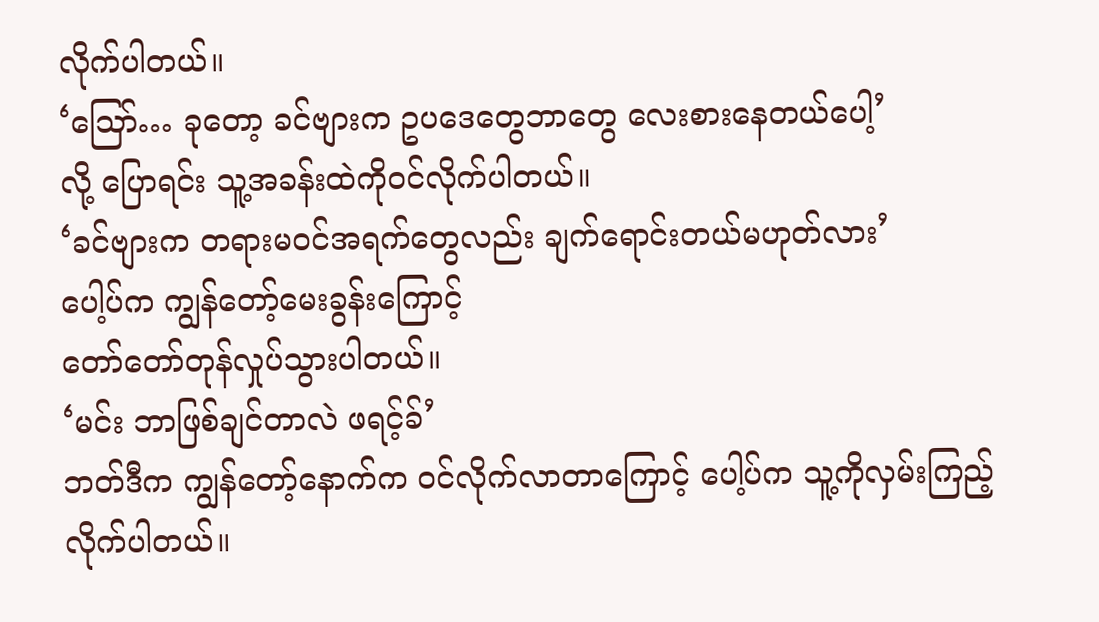လိုက်ပါတယ်။
‘ဪ… ခုတော့ ခင်ဗျားက ဥပဒေတွေဘာတွေ လေးစားနေတယ်ပေါ့’
လို့ ပြောရင်း သူ့အခန်းထဲကိုဝင်လိုက်ပါတယ်။
‘ခင်ဗျားက တရားမဝင်အရက်တွေလည်း ချက်ရောင်းတယ်မဟုတ်လား’
ပေါ့ပ်က ကျွန်တော့်မေးခွန်းကြောင့်
တော်တော်တုန်လှုပ်သွားပါတယ်။
‘မင်း ဘာဖြစ်ချင်တာလဲ ဖရင့်ခ်’
ဘတ်ဒီက ကျွန်တော့်နောက်က ဝင်လိုက်လာတာကြောင့် ပေါ့ပ်က သူ့ကိုလှမ်းကြည့်လိုက်ပါတယ်။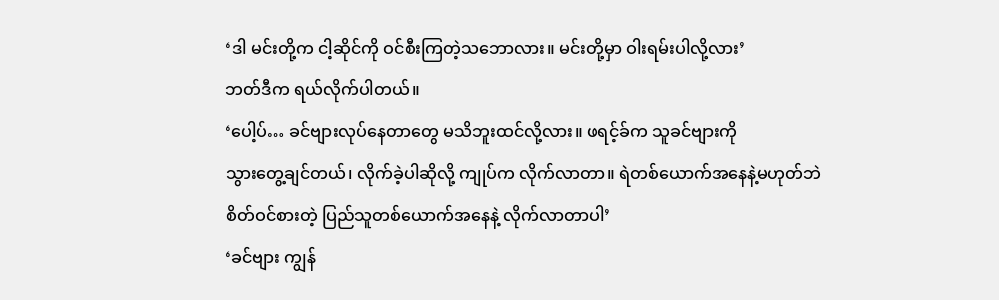‘ဒါ မင်းတို့က ငါ့ဆိုင်ကို ဝင်စီးကြတဲ့သဘောလား။ မင်းတို့မှာ ဝါးရမ်းပါလို့လား’
ဘတ်ဒီက ရယ်လိုက်ပါတယ်။
‘ပေါ့ပ်… ခင်ဗျားလုပ်နေတာတွေ မသိဘူးထင်လို့လား။ ဖရင့်ခ်က သူခင်ဗျားကို
သွားတွေ့ချင်တယ်၊ လိုက်ခဲ့ပါဆိုလို့ ကျုပ်က လိုက်လာတာ။ ရဲတစ်ယောက်အနေနဲ့မဟုတ်ဘဲ
စိတ်ဝင်စားတဲ့ ပြည်သူတစ်ယောက်အနေနဲ့ လိုက်လာတာပါ’
‘ခင်ဗျား ကျွန်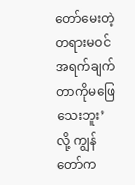တော်မေးတဲ့ တရားမဝင်အရက်ချက်တာကိုမဖြေသေးဘူး’
လို့ ကျွန်တော်က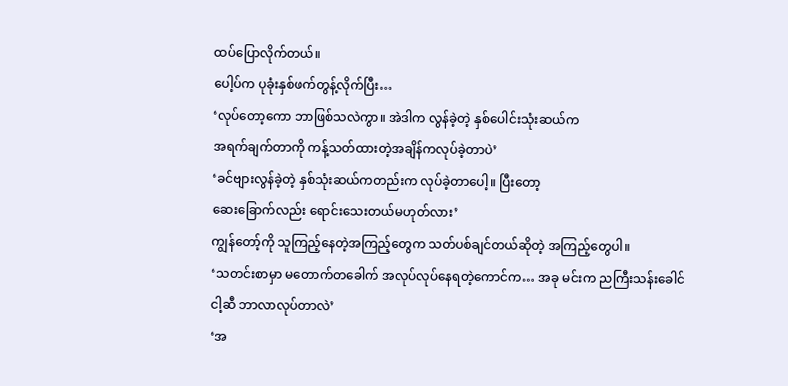ထပ်ပြောလိုက်တယ်။
ပေါ့ပ်က ပုခုံးနှစ်ဖက်တွန့်လိုက်ပြီး…
‘လုပ်တော့ကော ဘာဖြစ်သလဲကွာ။ အဲဒါက လွန်ခဲ့တဲ့ နှစ်ပေါင်းသုံးဆယ်က
အရက်ချက်တာကို ကန့်သတ်ထားတဲ့အချိန်ကလုပ်ခဲ့တာပဲ’
‘ခင်ဗျားလွန်ခဲ့တဲ့ နှစ်သုံးဆယ်ကတည်းက လုပ်ခဲ့တာပေါ့။ ပြီးတော့
ဆေးခြောက်လည်း ရောင်းသေးတယ်မဟုတ်လား’
ကျွန်တော့်ကို သူကြည့်နေတဲ့အကြည့်တွေက သတ်ပစ်ချင်တယ်ဆိုတဲ့ အကြည့်တွေပါ။
‘သတင်းစာမှာ မတောက်တခေါက် အလုပ်လုပ်နေရတဲ့ကောင်က… အခု မင်းက ညကြီးသန်းခေါင်
ငါ့ဆီ ဘာလာလုပ်တာလဲ’
‘အ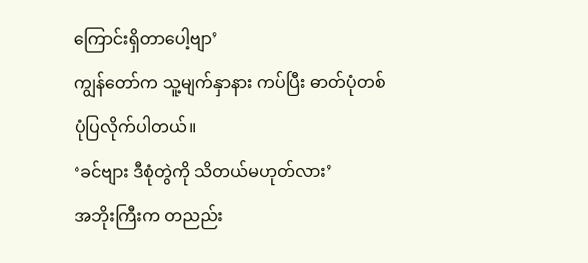ကြောင်းရှိတာပေါ့ဗျာ’
ကျွန်တော်က သူ့မျက်နှာနား ကပ်ပြီး ဓာတ်ပုံတစ်ပုံပြလိုက်ပါတယ်။
‘ခင်ဗျား ဒီစုံတွဲကို သိတယ်မဟုတ်လား’
အဘိုးကြီးက တညည်း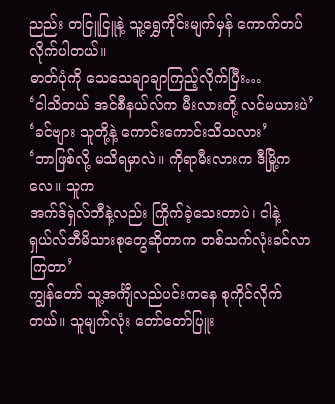ညည်း တငြူငြူနဲ့ သူ့ရွှေကိုင်းမျက်မှန် ကောက်တပ်လိုက်ပါတယ်။
ဓာတ်ပုံကို သေသေချာချာကြည့်လိုက်ပြီး…
‘ငါသိတယ် အင်စီနယ်လ်က မီးလားတို့ လင်မယားပဲ’
‘ခင်ဗျား သူတို့နဲ့ ကောင်းကောင်းသိသလား’
‘ဘာဖြစ်လို့ မသိရမှာလဲ။ ကိုရာမီးလားက ဒီမြို့ကလေ။ သူက
အက်ဒ်ရှဲလ်ဘီနဲ့လည်း ကြိုက်ခဲ့သေးတာပဲ၊ ငါနဲ့ ရှယ်လ်ဘီမိသားစုတွေဆိုတာက တစ်သက်လုံးခင်လာကြတာ’
ကျွန်တော် သူ့အင်္ကျီလည်ပင်းကနေ စုကိုင်လိုက်တယ်။ သူမျက်လုံး တော်တော်ပြူး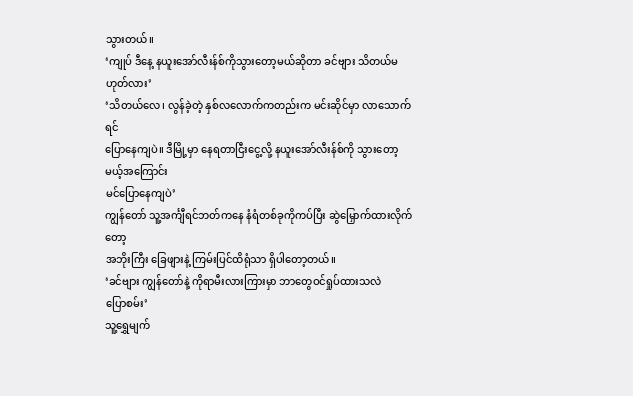သွားတယ်။
‘ကျုပ် ဒီနေ့ နယူးအော်လီးန်စ်ကိုသွားတော့မယ်ဆိုတာ ခင်ဗျား သိတယ်မဟုတ်လား’
‘သိတယ်လေ၊ လွန်ခဲ့တဲ့ နှစ်လလောက်ကတည်းက မင်းဆိုင်မှာ လာသောက်ရင်
ပြောနေကျပဲ။ ဒီမြို့မှာ နေရတာငြီးငွေ့လို့ နယူးအော်လီးန်စ်ကို သွားတော့မယ့်အကြောင်း
မင်ပြောနေကျပဲ’
ကျွန်တော် သူ့အင်္ကျီရင်ဘတ်ကနေ နံရံတစ်ခုကိုကပ်ပြီး ဆွဲမြှောက်ထားလိုက်တော့
အဘိုးကြီး ခြေဖျားနဲ့ ကြမ်းပြင်ထိရုံသာ ရှိပါတော့တယ်။
‘ခင်ဗျား ကျွန်တော်နဲ့ ကိုရာမီးလားကြားမှာ ဘာတွေဝင်ရှုပ်ထားသလဲ
ပြောစမ်း’
သူ့ရွှေမျက်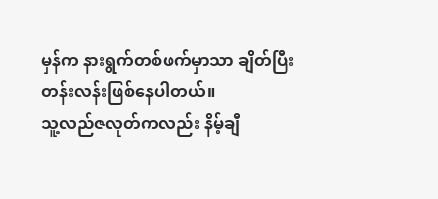မှန်က နားရွက်တစ်ဖက်မှာသာ ချိတ်ပြီး တန်းလန်းဖြစ်နေပါတယ်။
သူ့လည်ဇလုတ်ကလည်း နိမ့်ချီ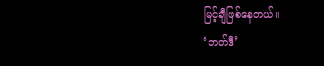မြင့်ချီဖြစ်နေတယ်။
‘ဘတ်ဒီ’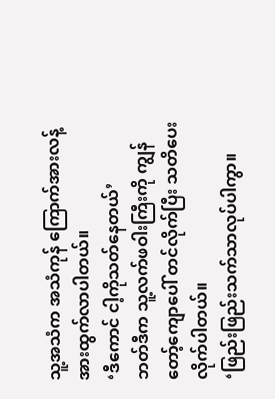သူ့အသံက အသံကုန် ကြောက်အားလန့်အားထွက်လာပါတယ်။
‘ဒီကောင် ငါ့ကိုသတ်နေတယ်’
ဘတ်ဒီက သူ့လက်ဖဝါးကြီးကို ကျွန်တော့်ကျောပေါ် တင်လိုက်ပြီး သတိပေးလိုက်ပါတယ်။
‘ဖြည်းဖြည်းသက်သာလုပ်ပါကွာ။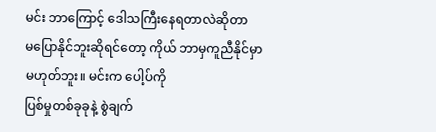မင်း ဘာကြောင့် ဒေါသကြီးနေရတာလဲဆိုတာ
မပြောနိုင်ဘူးဆိုရင်တော့ ကိုယ် ဘာမှကူညီနိုင်မှာမဟုတ်ဘူး။ မင်းက ပေါ့ပ်ကို
ပြစ်မှုတစ်ခုခုနဲ့ စွဲချက်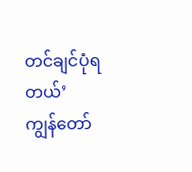တင်ချင်ပုံရတယ်’
ကျွန်တော်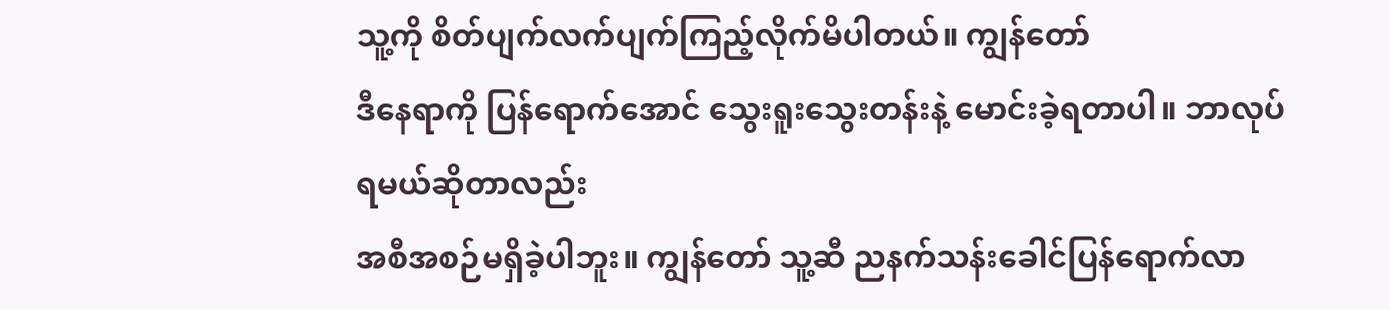သူ့ကို စိတ်ပျက်လက်ပျက်ကြည့်လိုက်မိပါတယ်။ ကျွန်တော်
ဒီနေရာကို ပြန်ရောက်အောင် သွေးရူးသွေးတန်းနဲ့ မောင်းခဲ့ရတာပါ။ ဘာလုပ်ရမယ်ဆိုတာလည်း
အစီအစဉ်မရှိခဲ့ပါဘူး။ ကျွန်တော် သူ့ဆီ ညနက်သန်းခေါင်ပြန်ရောက်လာ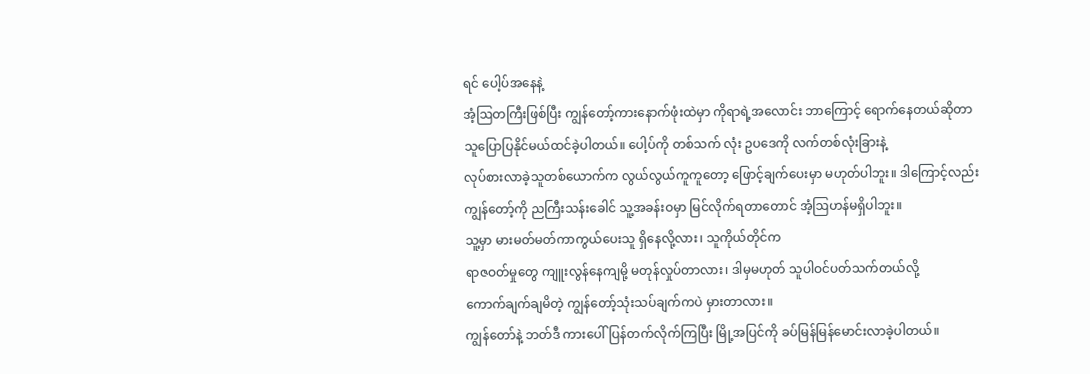ရင် ပေါ့ပ်အနေနဲ့
အံ့ဩတကြီးဖြစ်ပြီး ကျွန်တော့်ကားနောက်ဖုံးထဲမှာ ကိုရာရဲ့အလောင်း ဘာကြောင့် ရောက်နေတယ်ဆိုတာ
သူပြောပြနိုင်မယ်ထင်ခဲ့ပါတယ်။ ပေါ့ပ်ကို တစ်သက် လုံး ဥပဒေကို လက်တစ်လုံးခြားနဲ့
လုပ်စားလာခဲ့သူတစ်ယောက်က လွယ်လွယ်ကူကူတော့ ဖြောင့်ချက်ပေးမှာ မဟုတ်ပါဘူး။ ဒါကြောင့်လည်း
ကျွန်တော့်ကို ညကြီးသန်းခေါင် သူ့အခန်းဝမှာ မြင်လိုက်ရတာတောင် အံ့ဩဟန်မရှိပါဘူး။
သူ့မှာ မားမတ်မတ်ကာကွယ်ပေးသူ ရှိနေလို့လား၊ သူကိုယ်တိုင်က
ရာဇဝတ်မှုတွေ ကျူးလွန်နေကျမို့ မတုန်လှုပ်တာလား၊ ဒါမှမဟုတ် သူပါဝင်ပတ်သက်တယ်လို့
ကောက်ချက်ချမိတဲ့ ကျွန်တော့်သုံးသပ်ချက်ကပဲ မှားတာလား။
ကျွန်တော်နဲ့ ဘတ်ဒီ ကားပေါ်ပြန်တက်လိုက်ကြပြီး မြို့အပြင်ကို ခပ်မြန်မြန်မောင်းလာခဲ့ပါတယ်။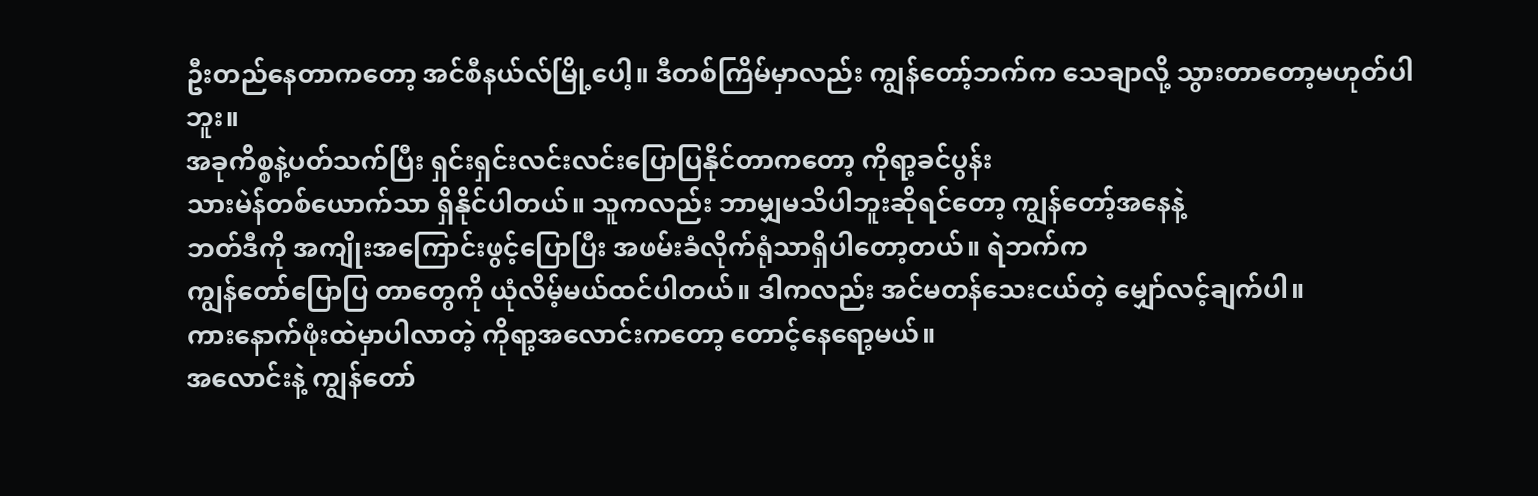ဦးတည်နေတာကတော့ အင်စီနယ်လ်မြို့ပေါ့။ ဒီတစ်ကြိမ်မှာလည်း ကျွန်တော့်ဘက်က သေချာလို့ သွားတာတော့မဟုတ်ပါဘူး။
အခုကိစ္စနဲ့ပတ်သက်ပြီး ရှင်းရှင်းလင်းလင်းပြောပြနိုင်တာကတော့ ကိုရာ့ခင်ပွန်း
သားမဲန်တစ်ယောက်သာ ရှိနိုင်ပါတယ်။ သူကလည်း ဘာမျှမသိပါဘူးဆိုရင်တော့ ကျွန်တော့်အနေနဲ့
ဘတ်ဒီကို အကျိုးအကြောင်းဖွင့်ပြောပြီး အဖမ်းခံလိုက်ရုံသာရှိပါတော့တယ်။ ရဲဘက်က
ကျွန်တော်ပြောပြ တာတွေကို ယုံလိမ့်မယ်ထင်ပါတယ်။ ဒါကလည်း အင်မတန်သေးငယ်တဲ့ မျှော်လင့်ချက်ပါ။
ကားနောက်ဖုံးထဲမှာပါလာတဲ့ ကိုရာ့အလောင်းကတော့ တောင့်နေရော့မယ်။
အလောင်းနဲ့ ကျွန်တော်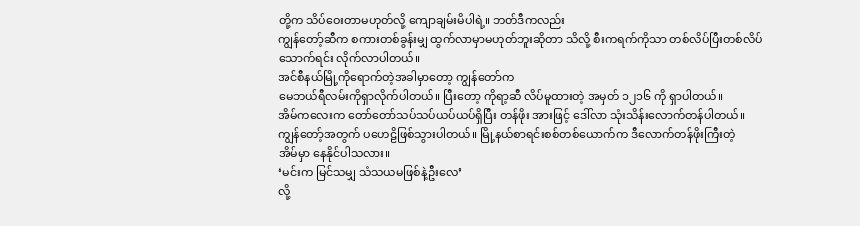တို့က သိပ်ဝေးတာမဟုတ်လို့ ကျောချမ်းမိပါရဲ့။ ဘတ်ဒီကလည်း
ကျွန်တော့်ဆီက စကားတစ်ခွန်းမျှ ထွက်လာမှာမဟုတ်ဘူးဆိုတာ သိလို့ စီးကရက်ကိုသာ တစ်လိပ်ပြီးတစ်လိပ်
သောက်ရင်း လိုက်လာပါတယ်။
အင်စီနယ်မြို့ကိုရောက်တဲ့အခါမှာတော့ ကျွန်တော်က
မေဘယ်ရီလမ်းကိုရှာလိုက်ပါတယ်။ ပြီးတော့ ကိုရာ့ဆီ လိပ်မူထားတဲ့ အမှတ် ၁၂၁၆ ကို ရှာပါတယ်။
အိမ်ကလေးက တော်တော်သပ်သပ်ယပ်ယပ်ရှိပြီး တန်ဖိုး အားဖြင့် ဒေါ်လာ သုံးသိန်းလောက်တန်ပါတယ်။
ကျွန်တော့်အတွက် ပဟေဠိဖြစ်သွားပါတယ်။ မြို့နယ်စာရင်းစစ်တစ်ယောက်က ဒီလောက်တန်ဖိုးကြီးတဲ့
အိမ်မှာ နေနိုင်ပါသလား။
‘မင်းက မြင်သမျှ သံသယမဖြစ်နဲ့ဦးလေ’
လို့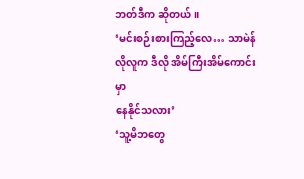ဘတ်ဒီက ဆိုတယ်။
‘မင်းစဉ်းစားကြည့်လေ… သာမဲန်လိုလူက ဒီလို အိမ်ကြီးအိမ်ကောင်းမှာ
နေနိုင်သလား’
‘သူ့မိဘတွေ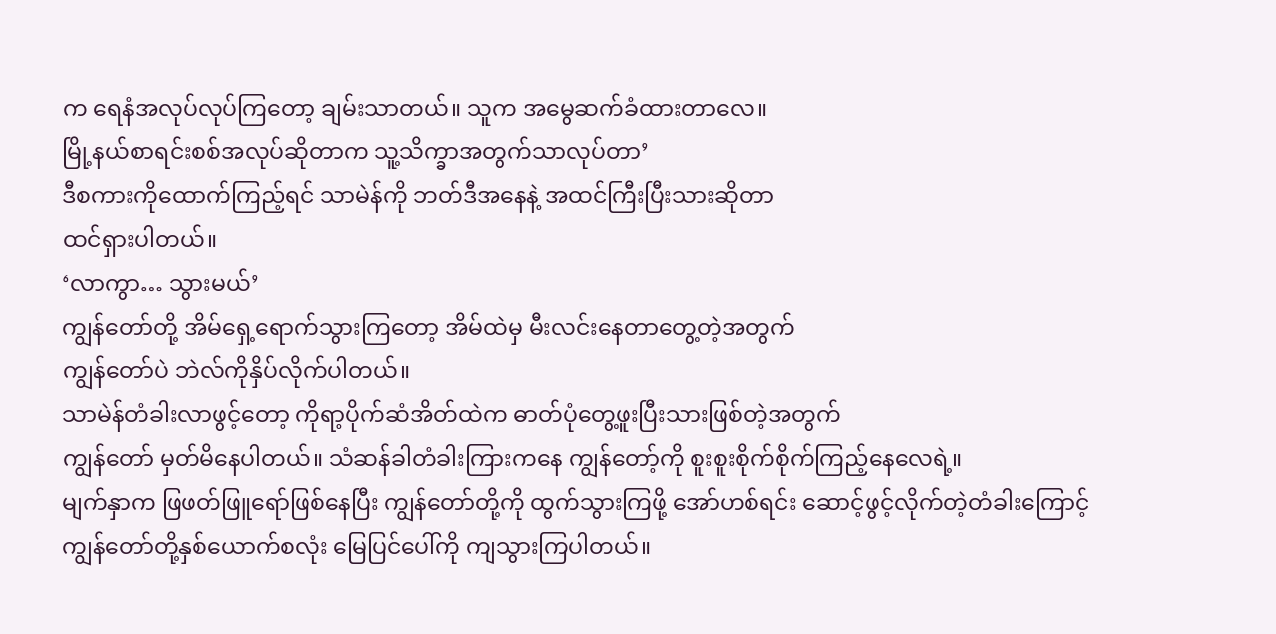က ရေနံအလုပ်လုပ်ကြတော့ ချမ်းသာတယ်။ သူက အမွေဆက်ခံထားတာလေ။
မြို့နယ်စာရင်းစစ်အလုပ်ဆိုတာက သူ့သိက္ခာအတွက်သာလုပ်တာ’
ဒီစကားကိုထောက်ကြည့်ရင် သာမဲန်ကို ဘတ်ဒီအနေနဲ့ အထင်ကြီးပြီးသားဆိုတာ
ထင်ရှားပါတယ်။
‘လာကွာ… သွားမယ်’
ကျွန်တော်တို့ အိမ်ရှေ့ရောက်သွားကြတော့ အိမ်ထဲမှ မီးလင်းနေတာတွေ့တဲ့အတွက်
ကျွန်တော်ပဲ ဘဲလ်ကိုနှိပ်လိုက်ပါတယ်။
သာမဲန်တံခါးလာဖွင့်တော့ ကိုရာ့ပိုက်ဆံအိတ်ထဲက ဓာတ်ပုံတွေ့ဖူးပြီးသားဖြစ်တဲ့အတွက်
ကျွန်တော် မှတ်မိနေပါတယ်။ သံဆန်ခါတံခါးကြားကနေ ကျွန်တော့်ကို စူးစူးစိုက်စိုက်ကြည့်နေလေရဲ့။
မျက်နှာက ဖြဖတ်ဖြူရော်ဖြစ်နေပြီး ကျွန်တော်တို့ကို ထွက်သွားကြဖို့ အော်ဟစ်ရင်း ဆောင့်ဖွင့်လိုက်တဲ့တံခါးကြောင့်
ကျွန်တော်တို့နှစ်ယောက်စလုံး မြေပြင်ပေါ်ကို ကျသွားကြပါတယ်။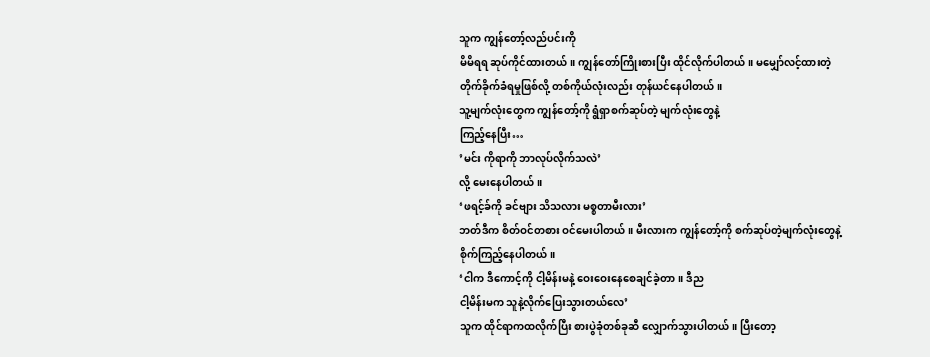သူက ကျွန်တော့်လည်ပင်းကို
မိမိရရ ဆုပ်ကိုင်ထားတယ်။ ကျွန်တော်ကြိုးစားပြီး ထိုင်လိုက်ပါတယ်။ မမျှော်လင့်ထားတဲ့
တိုက်ခိုက်ခံရမှုဖြစ်လို့ တစ်ကိုယ်လုံးလည်း တုန်ယင်နေပါတယ်။
သူ့မျက်လုံးတွေက ကျွန်တော့်ကို ရွံရှာစက်ဆုပ်တဲ့ မျက်လုံးတွေနဲ့
ကြည့်နေပြီး…
’မင်း ကိုရာကို ဘာလုပ်လိုက်သလဲ’
လို့ မေးနေပါတယ်။
‘ဖရင့်ခ်ကို ခင်ဗျား သိသလား မစ္စတာမီးလား’
ဘတ်ဒီက စိတ်ဝင်တစား ဝင်မေးပါတယ်။ မီးလားက ကျွန်တော့်ကို စက်ဆုပ်တဲ့မျက်လုံးတွေနဲ့
စိုက်ကြည့်နေပါတယ်။
‘ငါက ဒီကောင့်ကို ငါ့မိန်းမနဲ့ ဝေးဝေးနေစေချင်ခဲ့တာ။ ဒီည
ငါ့မိန်းမက သူနဲ့လိုက်ပြေးသွားတယ်လေ’
သူက ထိုင်ရာကထလိုက်ပြီး စားပွဲခုံတစ်ခုဆီ လျှောက်သွားပါတယ်။ ပြီးတော့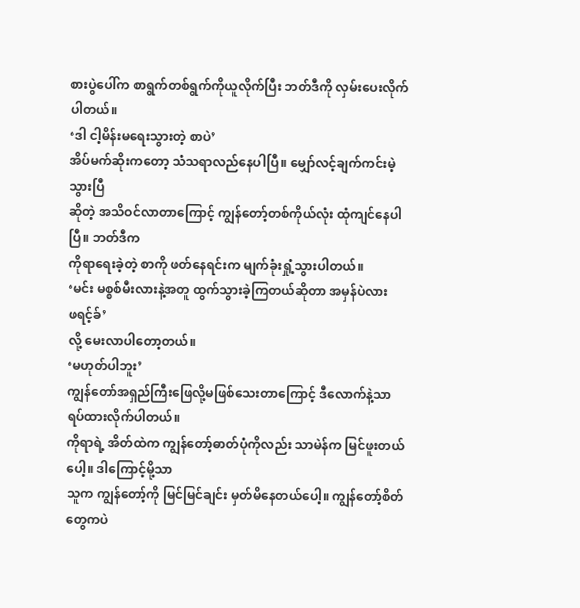စားပွဲပေါ်က စာရွက်တစ်ရွက်ကိုယူလိုက်ပြီး ဘတ်ဒီကို လှမ်းပေးလိုက်ပါတယ်။
‘ဒါ ငါ့မိန်းမရေးသွားတဲ့ စာပဲ’
အိပ်မက်ဆိုးကတော့ သံသရာလည်နေပါပြီ။ မျှော်လင့်ချက်ကင်းမဲ့သွားပြီ
ဆိုတဲ့ အသိဝင်လာတာကြောင့် ကျွန်တော့်တစ်ကိုယ်လုံး ထုံကျင်နေပါပြီ။ ဘတ်ဒီက
ကိုရာရေးခဲ့တဲ့ စာကို ဖတ်နေရင်းက မျက်ခုံးရှုံ့သွားပါတယ်။
‘မင်း မစ္စစ်မီးလားနဲ့အတူ ထွက်သွားခဲ့ကြတယ်ဆိုတာ အမှန်ပဲလား
ဖရင့်ခ်’
လို့ မေးလာပါတော့တယ်။
‘မဟုတ်ပါဘူး’
ကျွန်တော်အရှည်ကြီးဖြေလို့မဖြစ်သေးတာကြောင့် ဒီလောက်နဲ့သာ ရပ်ထားလိုက်ပါတယ်။
ကိုရာရဲ့ အိတ်ထဲက ကျွန်တော့်ဓာတ်ပုံကိုလည်း သာမဲန်က မြင်ဖူးတယ်ပေါ့။ ဒါကြောင့်မို့သာ
သူက ကျွန်တော့်ကို မြင်မြင်ချင်း မှတ်မိနေတယ်ပေါ့။ ကျွန်တော့်စိတ်တွေကပဲ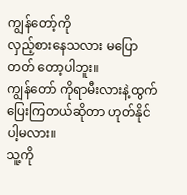ကျွန်တော့်ကို
လှည့်စားနေသလား မပြောတတ် တော့ပါဘူး။
ကျွန်တော် ကိုရာမီးလားနဲ့ထွက်ပြေးကြတယ်ဆိုတာ ဟုတ်နိုင်ပါ့မလား။
သူ့ကို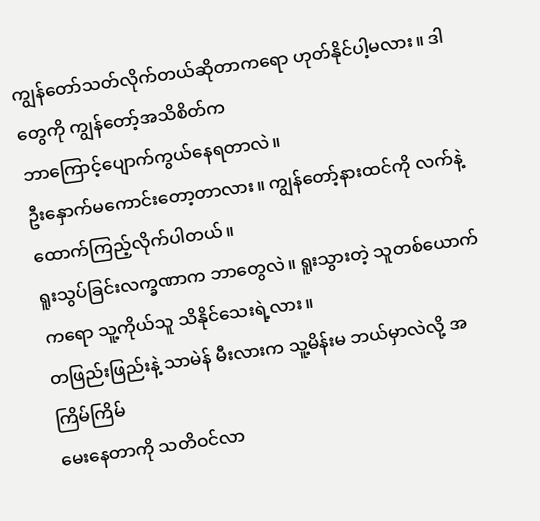ကျွန်တော်သတ်လိုက်တယ်ဆိုတာကရော ဟုတ်နိုင်ပါ့မလား။ ဒါတွေကို ကျွန်တော့်အသိစိတ်က
ဘာကြောင့်ပျောက်ကွယ်နေရတာလဲ။
ဦးနှောက်မကောင်းတော့တာလား။ ကျွန်တော့်နားထင်ကို လက်နဲ့ထောက်ကြည့်လိုက်ပါတယ်။
ရူးသွပ်ခြင်းလက္ခဏာက ဘာတွေလဲ။ ရူးသွားတဲ့ သူတစ်ယောက်ကရော သူ့ကိုယ်သူ သိနိုင်သေးရဲ့လား။
တဖြည်းဖြည်းနဲ့ သာမဲန် မီးလားက သူ့မိန်းမ ဘယ်မှာလဲလို့ အကြိမ်ကြိမ်
မေးနေတာကို သတိဝင်လာ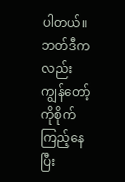ပါတယ်။ ဘတ်ဒီကလည်း ကျွန်တော့်ကိုစိုက်ကြည့်နေပြီး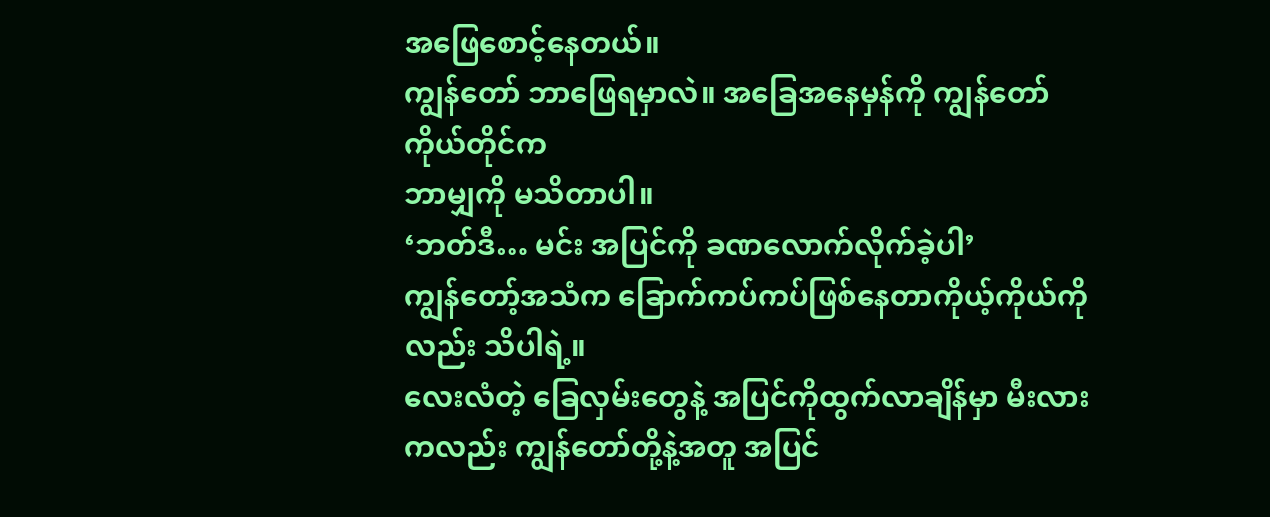အဖြေစောင့်နေတယ်။
ကျွန်တော် ဘာဖြေရမှာလဲ။ အခြေအနေမှန်ကို ကျွန်တော်ကိုယ်တိုင်က
ဘာမျှကို မသိတာပါ။
‘ဘတ်ဒီ… မင်း အပြင်ကို ခဏလောက်လိုက်ခဲ့ပါ’
ကျွန်တော့်အသံက ခြောက်ကပ်ကပ်ဖြစ်နေတာကိုယ့်ကိုယ်ကိုလည်း သိပါရဲ့။
လေးလံတဲ့ ခြေလှမ်းတွေနဲ့ အပြင်ကိုထွက်လာချိန်မှာ မီးလားကလည်း ကျွန်တော်တို့နဲ့အတူ အပြင်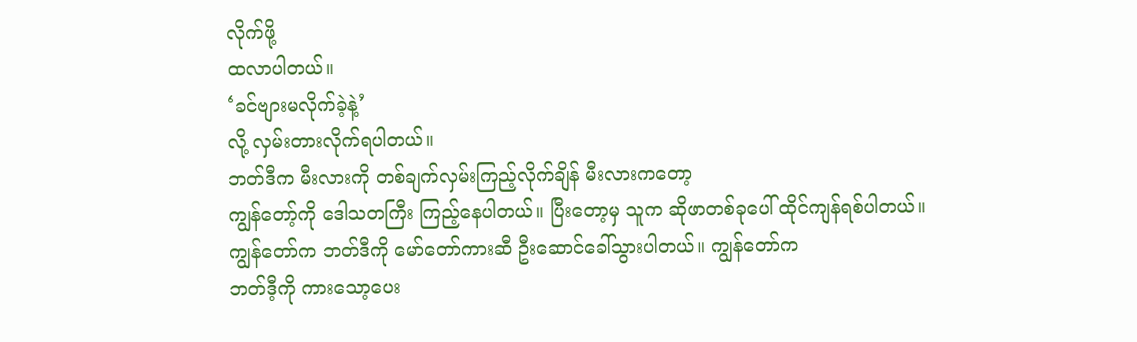လိုက်ဖို့
ထလာပါတယ်။
‘ခင်ဗျားမလိုက်ခဲ့နဲ့’
လို့ လှမ်းတားလိုက်ရပါတယ်။
ဘတ်ဒီက မီးလားကို တစ်ချက်လှမ်းကြည့်လိုက်ချိန် မီးလားကတော့
ကျွန်တော့်ကို ဒေါသတကြီး ကြည့်နေပါတယ်။ ပြီးတော့မှ သူက ဆိုဖာတစ်ခုပေါ် ထိုင်ကျန်ရစ်ပါတယ်။
ကျွန်တော်က ဘတ်ဒီကို မော်တော်ကားဆီ ဦးဆောင်ခေါ်သွားပါတယ်။ ကျွန်တော်က
ဘတ်ဒီ့ကို ကားသော့ပေး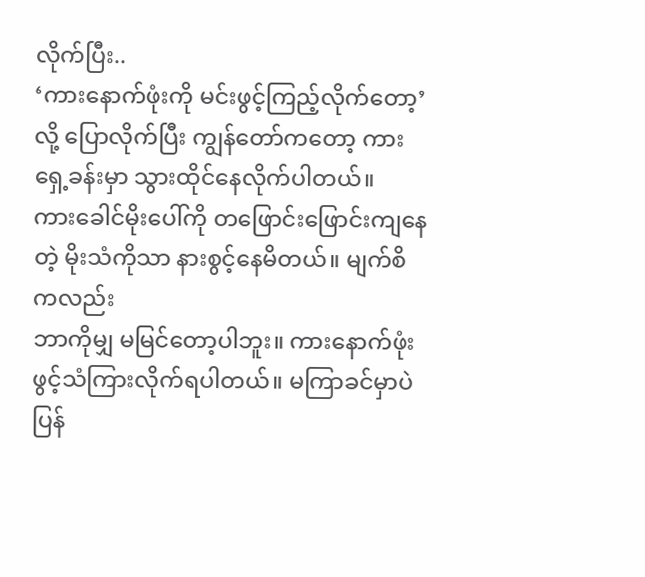လိုက်ပြီး..
‘ကားနောက်ဖုံးကို မင်းဖွင့်ကြည့်လိုက်တော့’
လို့ ပြောလိုက်ပြီး ကျွန်တော်ကတော့ ကားရှေ့ခန်းမှာ သွားထိုင်နေလိုက်ပါတယ်။
ကားခေါင်မိုးပေါ်ကို တဖြောင်းဖြောင်းကျနေတဲ့ မိုးသံကိုသာ နားစွင့်နေမိတယ်။ မျက်စိကလည်း
ဘာကိုမျှ မမြင်တော့ပါဘူး။ ကားနောက်ဖုံး ဖွင့်သံကြားလိုက်ရပါတယ်။ မကြာခင်မှာပဲ ပြန်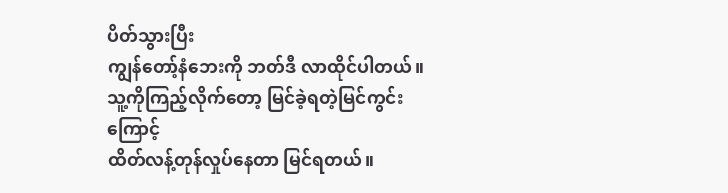ပိတ်သွားပြီး
ကျွန်တော့်နံဘေးကို ဘတ်ဒီ လာထိုင်ပါတယ်။ သူ့ကိုကြည့်လိုက်တော့ မြင်ခဲ့ရတဲ့မြင်ကွင်းကြောင့်
ထိတ်လန့်တုန်လှုပ်နေတာ မြင်ရတယ်။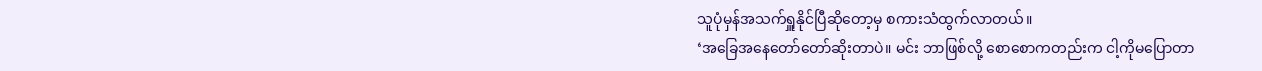သူပုံမှန်အသက်ရှူနိုင်ပြီဆိုတော့မှ စကားသံထွက်လာတယ်။
‘အခြေအနေတော်တော်ဆိုးတာပဲ။ မင်း ဘာဖြစ်လို့ စောစောကတည်းက ငါ့ကိုမပြောတာ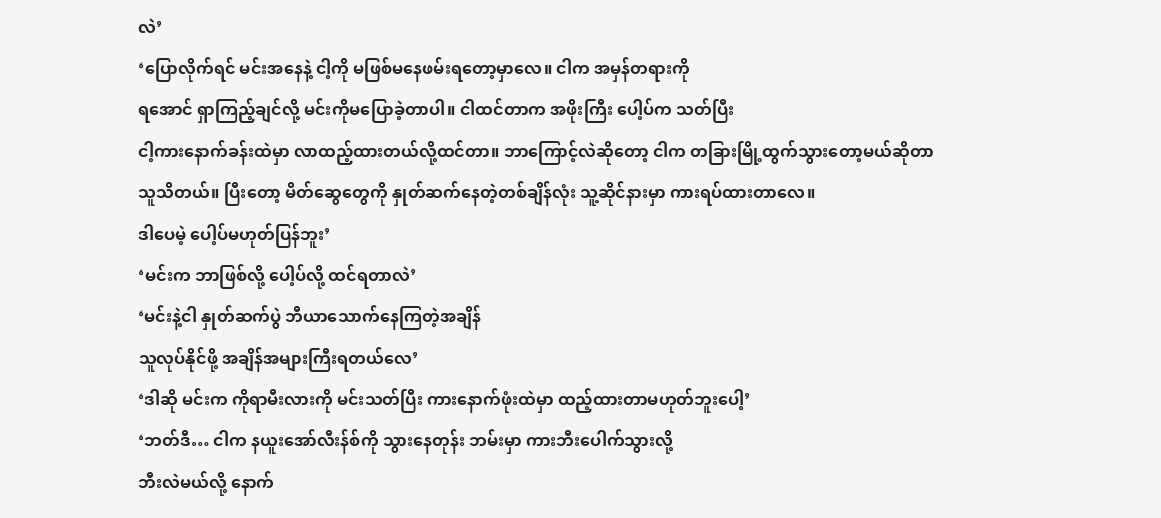လဲ’
‘ပြောလိုက်ရင် မင်းအနေနဲ့ ငါ့ကို မဖြစ်မနေဖမ်းရတော့မှာလေ။ ငါက အမှန်တရားကို
ရအောင် ရှာကြည့်ချင်လို့ မင်းကိုမပြောခဲ့တာပါ။ ငါထင်တာက အဖိုးကြီး ပေါ့ပ်က သတ်ပြီး
ငါ့ကားနောက်ခန်းထဲမှာ လာထည့်ထားတယ်လို့ထင်တာ။ ဘာကြောင့်လဲဆိုတော့ ငါက တခြားမြို့ထွက်သွားတော့မယ်ဆိုတာ
သူသိတယ်။ ပြီးတော့ မိတ်ဆွေတွေကို နှုတ်ဆက်နေတဲ့တစ်ချိန်လုံး သူ့ဆိုင်နားမှာ ကားရပ်ထားတာလေ။
ဒါပေမဲ့ ပေါ့ပ်မဟုတ်ပြန်ဘူး’
‘မင်းက ဘာဖြစ်လို့ ပေါ့ပ်လို့ ထင်ရတာလဲ’
‘မင်းနဲ့ငါ နှုတ်ဆက်ပွဲ ဘီယာသောက်နေကြတဲ့အချိန်
သူလုပ်နိုင်ဖို့ အချိန်အများကြီးရတယ်လေ’
‘ဒါဆို မင်းက ကိုရာမီးလားကို မင်းသတ်ပြီး ကားနောက်ဖုံးထဲမှာ ထည့်ထားတာမဟုတ်ဘူးပေါ့’
‘ဘတ်ဒီ… ငါက နယူးအော်လီးန်စ်ကို သွားနေတုန်း ဘမ်းမှာ ကားဘီးပေါက်သွားလို့
ဘီးလဲမယ်လို့ နောက်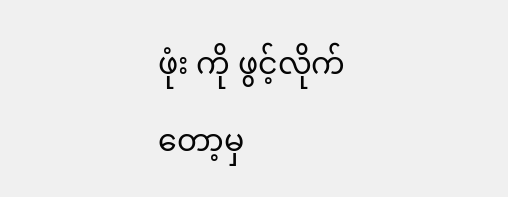ဖုံး ကို ဖွင့်လိုက်တော့မှ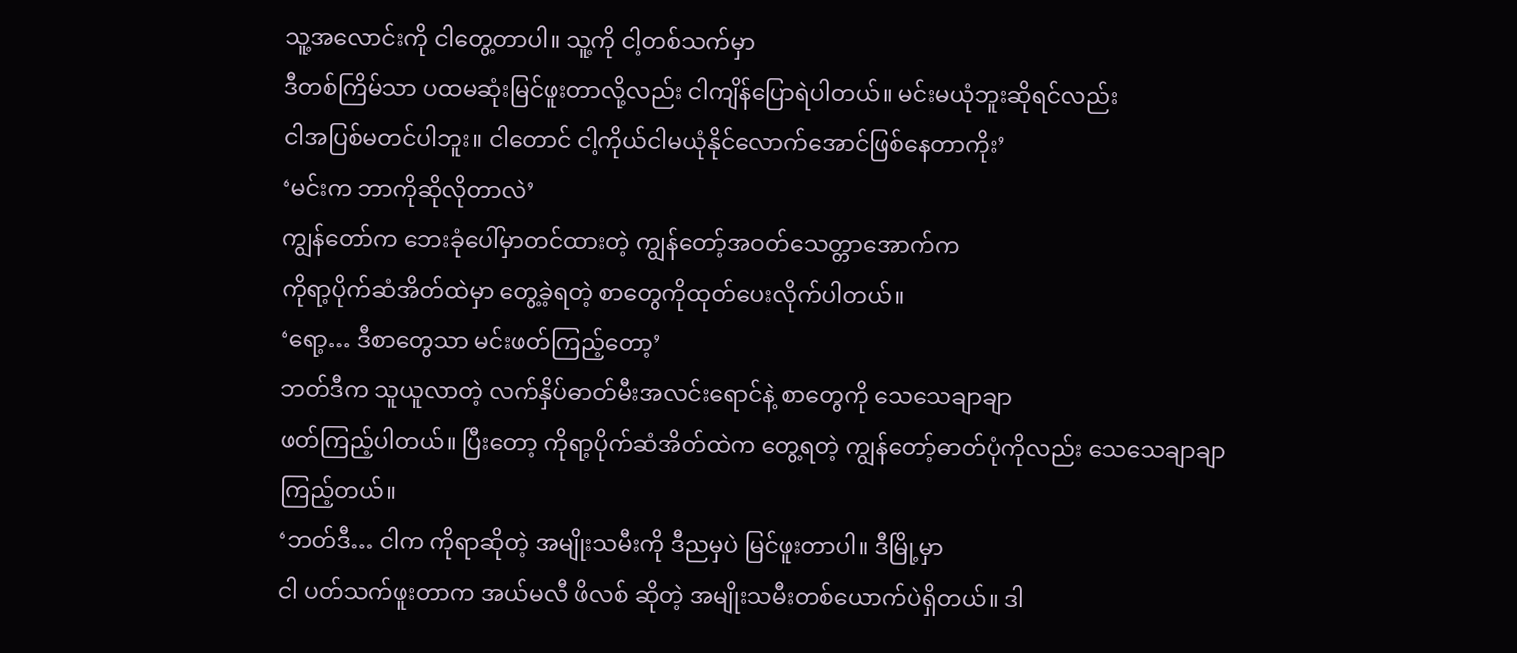သူ့အလောင်းကို ငါတွေ့တာပါ။ သူ့ကို ငါ့တစ်သက်မှာ
ဒီတစ်ကြိမ်သာ ပထမဆုံးမြင်ဖူးတာလို့လည်း ငါကျိန်ပြောရဲပါတယ်။ မင်းမယုံဘူးဆိုရင်လည်း
ငါအပြစ်မတင်ပါဘူး။ ငါတောင် ငါ့ကိုယ်ငါမယုံနိုင်လောက်အောင်ဖြစ်နေတာကိုး’
‘မင်းက ဘာကိုဆိုလိုတာလဲ’
ကျွန်တော်က ဘေးခုံပေါ်မှာတင်ထားတဲ့ ကျွန်တော့်အဝတ်သေတ္တာအောက်က
ကိုရာ့ပိုက်ဆံအိတ်ထဲမှာ တွေ့ခဲ့ရတဲ့ စာတွေကိုထုတ်ပေးလိုက်ပါတယ်။
‘ရော့… ဒီစာတွေသာ မင်းဖတ်ကြည့်တော့’
ဘတ်ဒီက သူယူလာတဲ့ လက်နှိပ်ဓာတ်မီးအလင်းရောင်နဲ့ စာတွေကို သေသေချာချာ
ဖတ်ကြည့်ပါတယ်။ ပြီးတော့ ကိုရာ့ပိုက်ဆံအိတ်ထဲက တွေ့ရတဲ့ ကျွန်တော့်ဓာတ်ပုံကိုလည်း သေသေချာချာကြည့်တယ်။
‘ဘတ်ဒီ… ငါက ကိုရာဆိုတဲ့ အမျိုးသမီးကို ဒီညမှပဲ မြင်ဖူးတာပါ။ ဒီမြို့မှာ
ငါ ပတ်သက်ဖူးတာက အယ်မလီ ဖိလစ် ဆိုတဲ့ အမျိုးသမီးတစ်ယောက်ပဲရှိတယ်။ ဒါ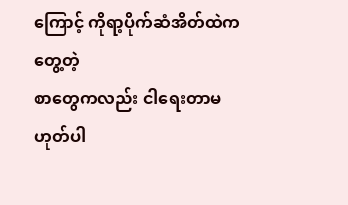ကြောင့် ကိုရာ့ပိုက်ဆံအိတ်ထဲကတွေ့တဲ့
စာတွေကလည်း ငါရေးတာမဟုတ်ပါ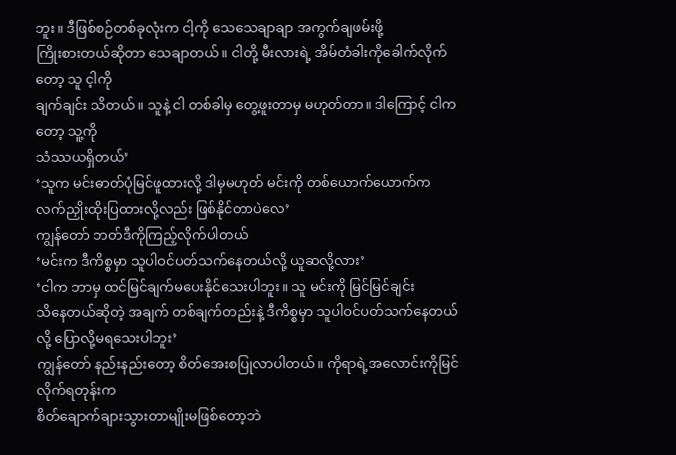ဘူး။ ဒီဖြစ်စဉ်တစ်ခုလုံးက ငါ့ကို သေသေချာချာ အကွက်ချဖမ်းဖို့
ကြိုးစားတယ်ဆိုတာ သေချာတယ်။ ငါတို့ မီးလားရဲ့ အိမ်တံခါးကိုခေါက်လိုက်တော့ သူ င့ါကို
ချက်ချင်း သိတယ်။ သူနဲ့ ငါ တစ်ခါမှ တွေ့ဖူးတာမှ မဟုတ်တာ။ ဒါကြောင့် ငါကတော့ သူ့ကို
သံဿယရှိတယ်’
‘သူက မင်းဓာတ်ပုံမြင်ဖူထားလို့ ဒါမှမဟုတ် မင်းကို တစ်ယောက်ယောက်က
လက်ညှိုးထိုးပြထားလို့လည်း ဖြစ်နိုင်တာပဲလေ’
ကျွန်တော် ဘတ်ဒီကိုကြည့်လိုက်ပါတယ်
‘မင်းက ဒီကိစ္စမှာ သူပါဝင်ပတ်သက်နေတယ်လို့ ယူဆလို့လား’
‘ငါက ဘာမှ ထင်မြင်ချက်မပေးနိုင်သေးပါဘူး။ သူ မင်းကို မြင်မြင်ချင်း
သိနေတယ်ဆိုတဲ့ အချက် တစ်ချက်တည်းနဲ့ ဒီကိစ္စမှာ သူပါဝင်ပတ်သက်နေတယ်လို့ ပြောလို့မရသေးပါဘူး’
ကျွန်တော် နည်းနည်းတော့ စိတ်အေးစပြုလာပါတယ်။ ကိုရာရဲ့အလောင်းကိုမြင်လိုက်ရတုန်းက
စိတ်ချောက်ချားသွားတာမျိုးမဖြစ်တော့ဘဲ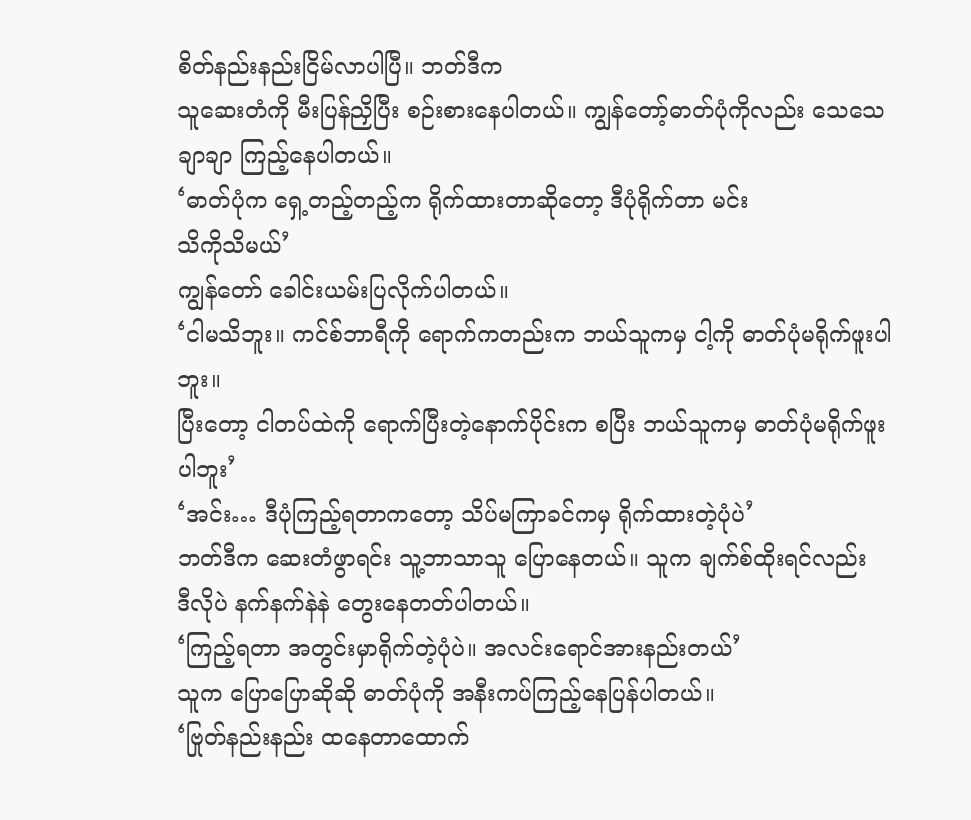စိတ်နည်းနည်းငြိမ်လာပါပြီ။ ဘတ်ဒီက
သူဆေးတံကို မီးပြန်ညှိပြီး စဉ်းစားနေပါတယ်။ ကျွန်တော့်ဓာတ်ပုံကိုလည်း သေသေချာချာ ကြည့်နေပါတယ်။
‘ဓာတ်ပုံက ရှေ့တည့်တည့်က ရိုက်ထားတာဆိုတော့ ဒီပုံရိုက်တာ မင်း
သိကိုသိမယ်’
ကျွန်တော် ခေါင်းယမ်းပြလိုက်ပါတယ်။
‘ငါမသိဘူး။ ကင်စ်ဘာရီကို ရောက်ကတည်းက ဘယ်သူကမှ ငါ့ကို ဓာတ်ပုံမရိုက်ဖူးပါဘူး။
ပြီးတော့ ငါတပ်ထဲကို ရောက်ပြီးတဲ့နောက်ပိုင်းက စပြီး ဘယ်သူကမှ ဓာတ်ပုံမရိုက်ဖူးပါဘူး’
‘အင်း… ဒီပုံကြည့်ရတာကတော့ သိပ်မကြာခင်ကမှ ရိုက်ထားတဲ့ပုံပဲ’
ဘတ်ဒီက ဆေးတံဖွာရင်း သူ့ဘာသာသူ ပြောနေတယ်။ သူက ချက်စ်ထိုးရင်လည်း
ဒီလိုပဲ နက်နက်နဲနဲ တွေးနေတတ်ပါတယ်။
‘ကြည့်ရတာ အတွင်းမှာရိုက်တဲ့ပုံပဲ။ အလင်းရောင်အားနည်းတယ်’
သူက ပြောပြောဆိုဆို ဓာတ်ပုံကို အနီးကပ်ကြည့်နေပြန်ပါတယ်။
‘ဗြုတ်နည်းနည်း ထနေတာထောက်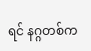ရင် နဂ္ဂတစ်က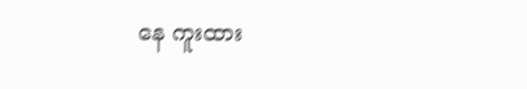နေ ကူးထား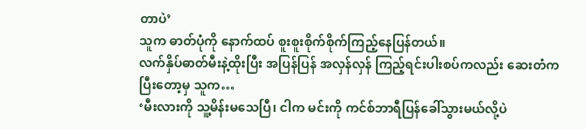တာပဲ’
သူက ဓာတ်ပုံကို နောက်ထပ် စူးစူးစိုက်စိုက်ကြည့်နေပြန်တယ်။
လက်နှိပ်ဓာတ်မီးနဲ့ထိုးပြီး အပြန်ပြန် အလှန်လှန် ကြည့်ရင်းပါးစပ်ကလည်း ဆေးတံက
ပြီးတော့မှ သူက…
‘မီးလားကို သူ့မိန်းမသေပြီ၊ ငါက မင်းကို ကင်စ်ဘာရီပြန်ခေါ်သွားမယ်လို့ပဲ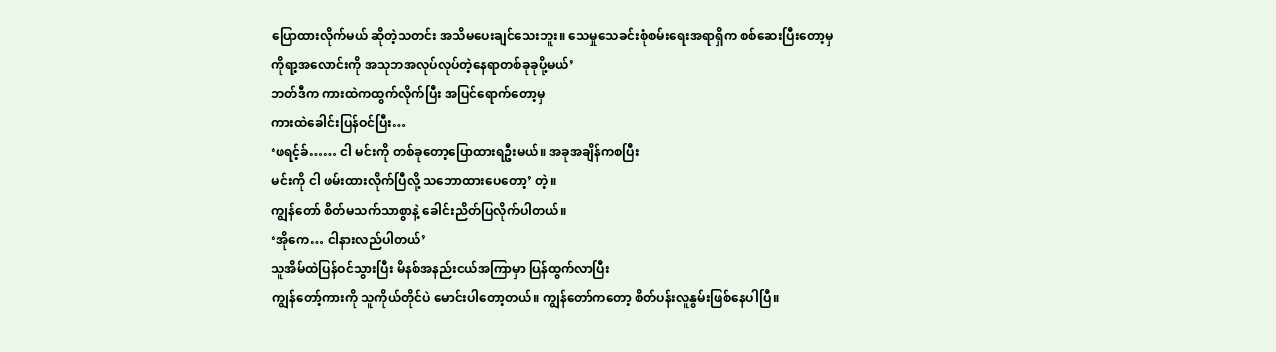ပြောထားလိုက်မယ် ဆိုတဲ့သတင်း အသိမပေးချင်သေးဘူး။ သေမှုသေခင်းစုံစမ်းရေးအရာရှိက စစ်ဆေးပြီးတော့မှ
ကိုရာ့အလောင်းကို အသုဘအလုပ်လုပ်တဲ့နေရာတစ်ခုခုပို့မယ်’
ဘတ်ဒီက ကားထဲကထွက်လိုက်ပြီး အပြင်ရောက်တော့မှ
ကားထဲခေါင်းပြန်ဝင်ပြီး…
‘ဖရင့်ခ်…… ငါ မင်းကို တစ်ခုတော့ပြောထားရဦးမယ်။ အခုအချိန်ကစပြီး
မင်းကို ငါ ဖမ်းထားလိုက်ပြီလို့ သဘောထားပေတော့’ တဲ့။
ကျွန်တော် စိတ်မသက်သာစွာနဲ့ ခေါင်းညိတ်ပြလိုက်ပါတယ်။
‘အိုကေ… ငါနားလည်ပါတယ်’
သူအိမ်ထဲပြန်ဝင်သွားပြီး မိနစ်အနည်းငယ်အကြာမှာ ပြန်ထွက်လာပြီး
ကျွန်တော့်ကားကို သူကိုယ်တိုင်ပဲ မောင်းပါတော့တယ်။ ကျွန်တော်ကတော့ စိတ်ပန်းလူနွမ်းဖြစ်နေပါပြီ။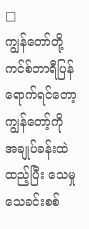□
ကျွန်တော်တို့ ကင်စ်ဘာရီပြန်ရောက်ရင်တော့ ကျွန်တော့်ကို အချုပ်ခန်းထဲထည့်ပြီး သေမှုသေခင်းစစ်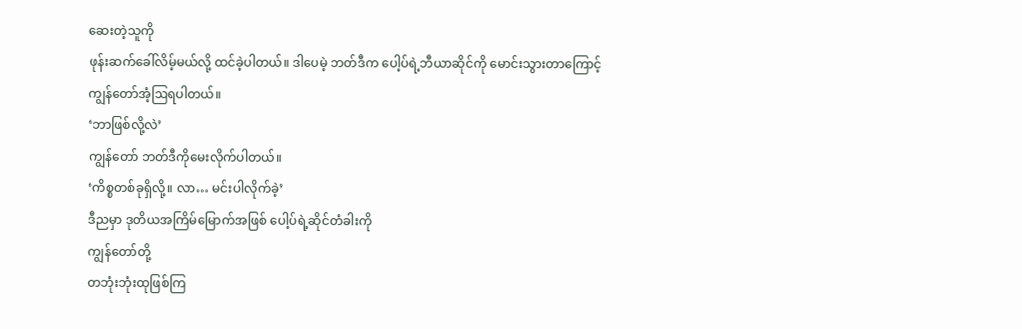ဆေးတဲ့သူကို
ဖုန်းဆက်ခေါ်လိမ့်မယ်လို့ ထင်ခဲ့ပါတယ်။ ဒါပေမဲ့ ဘတ်ဒီက ပေါ့ပ်ရဲ့ဘီယာဆိုင်ကို မောင်းသွားတာကြောင့်
ကျွန်တော်အံ့ဩရပါတယ်။
‘ဘာဖြစ်လို့လဲ’
ကျွန်တော် ဘတ်ဒီကိုမေးလိုက်ပါတယ်။
‘ကိစ္စတစ်ခုရှိလို့။ လာ… မင်းပါလိုက်ခဲ့’
ဒီညမှာ ဒုတိယအကြိမ်မြောက်အဖြစ် ပေါ့ပ်ရဲ့ဆိုင်တံခါးကို
ကျွန်တော်တို့
တဘုံးဘုံးထုဖြစ်ကြ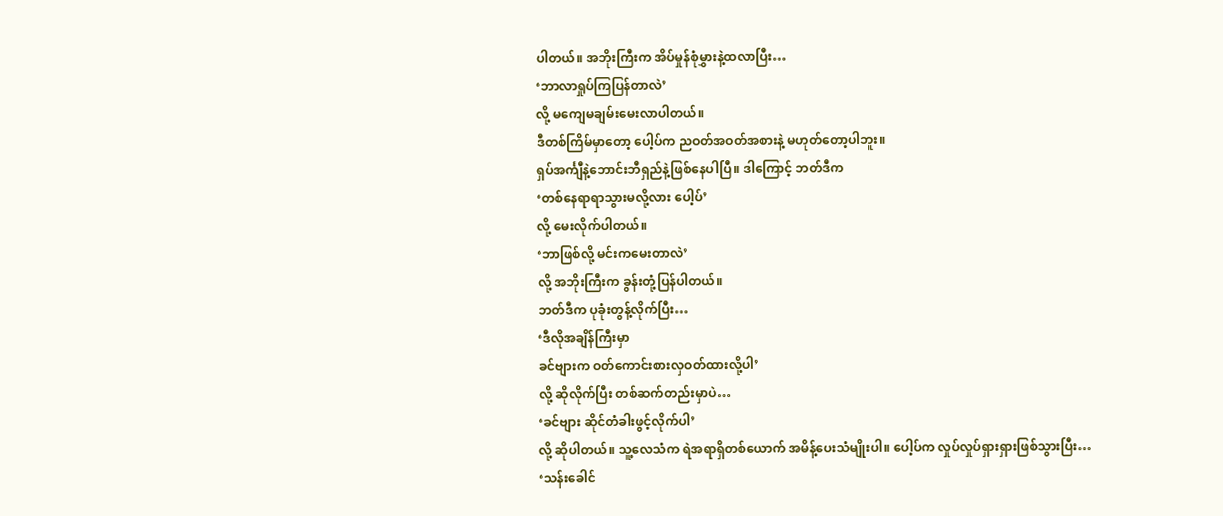ပါတယ်။ အဘိုးကြီးက အိပ်မှုန်စုံမွှားနဲ့ထလာပြီး…
‘ဘာလာရှုပ်ကြပြန်တာလဲ’
လို့ မကျေမချမ်းမေးလာပါတယ်။
ဒီတစ်ကြိမ်မှာတော့ ပေါ့ပ်က ညဝတ်အဝတ်အစားနဲ့ မဟုတ်တော့ပါဘူး။
ရှပ်အင်္ကျီနဲ့ဘောင်းဘီရှည်နဲ့ဖြစ်နေပါပြီ။ ဒါကြောင့် ဘတ်ဒီက
‘တစ်နေရာရာသွားမလို့လား ပေါ့ပ်’
လို့ မေးလိုက်ပါတယ်။
‘ဘာဖြစ်လို့ မင်းကမေးတာလဲ’
လို့ အဘိုးကြီးက ခွန်းတုံ့ပြန်ပါတယ်။
ဘတ်ဒီက ပုခုံးတွန့်လိုက်ပြီး…
‘ဒီလိုအချိန်ကြီးမှာ
ခင်ဗျားက ဝတ်ကောင်းစားလှဝတ်ထားလို့ပါ’
လို့ ဆိုလိုက်ပြီး တစ်ဆက်တည်းမှာပဲ…
‘ခင်ဗျား ဆိုင်တံခါးဖွင့်လိုက်ပါ’
လို့ ဆိုပါတယ်။ သူ့လေသံက ရဲအရာရှိတစ်ယောက် အမိန့်ပေးသံမျိုးပါ။ ပေါ့ပ်က လှုပ်လှုပ်ရှားရှားဖြစ်သွားပြီး…
‘သန်းခေါင်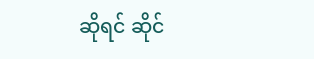ဆိုရင် ဆိုင်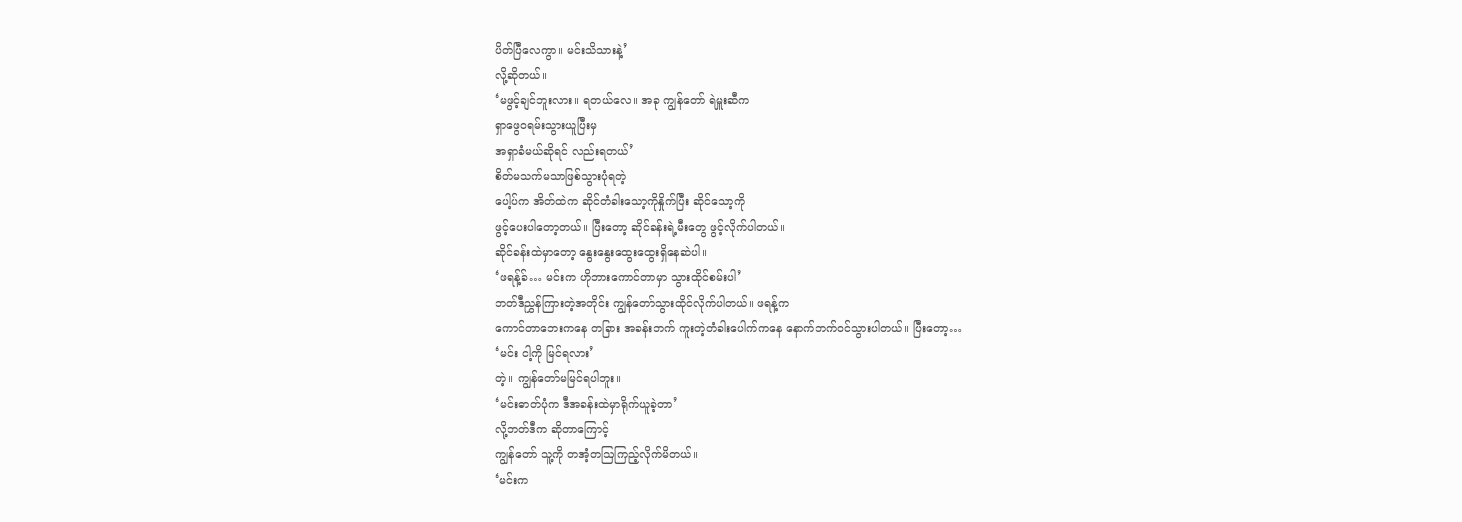ပိတ်ပြီလေကွာ။ မင်းသိသားနဲ့’
လို့ဆိုတယ်။
‘မဖွင့်ချင်ဘူးလား။ ရတယ်လေ။ အခု ကျွန်တော် ရဲမှူးဆီက
ရှာဖွေဝရမ်းသွားယူပြီးမှ
အရှာခံမယ်ဆိုရင် လည်းရတယ်’
စိတ်မသက်မသာဖြစ်သွားပုံရတဲ့
ပေါ့ပ်က အိတ်ထဲက ဆိုင်တံခါးသော့ကိုနှိုက်ပြီး ဆိုင်သော့ကို
ဖွင့်ပေးပါတော့တယ်။ ပြီးတော့ ဆိုင်ခန်းရဲ့မီးတွေ ဖွင့်လိုက်ပါတယ်။
ဆိုင်ခန်းထဲမှာတော့ နွေးနွေးထွေးထွေးရှိနေဆဲပါ။
‘ဖရန့်ခ်… မင်းက ဟိုဘားကောင်တာမှာ သွားထိုင်စမ်းပါ’
ဘတ်ဒီညွှန်ကြားတဲ့အတိုင်း ကျွန်တော်သွားထိုင်လိုက်ပါတယ်။ ဖရန့်က
ကောင်တာဘေးကနေ တခြား အခန်းဘက် ကူးတဲ့တံခါးပေါက်ကနေ နောက်ဘက်ဝင်သွားပါတယ်။ ပြီးတော့…
‘မင်း ငါ့ကို မြင်ရလား’
တဲ့။ ကျွန်တော်မမြင်ရပါဘူး။
‘မင်းဓာတ်ပုံက ဒီအခန်းထဲမှာရိုက်ယူခဲ့တာ’
လို့ဘတ်ဒီက ဆိုတာကြောင့်
ကျွန်တော် သူ့ကို တအံ့တဩကြည့်လိုက်မိတယ်။
‘မင်းက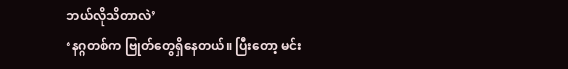ဘယ်လိုသိတာလဲ’
‘နဂ္ဂတစ်က ဗြုတ်တွေရှိနေတယ်။ ပြီးတော့ မင်း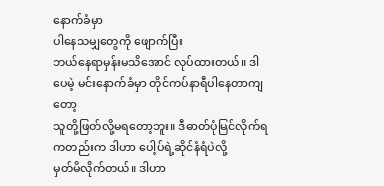နောက်ခံမှာ
ပါနေသမျှတွေကို ဖျောက်ပြီး
ဘယ်နေရာမှန်းမသိအောင် လုပ်ထားတယ်။ ဒါပေမဲ့ မင်းနောက်ခံမှာ တိုင်ကပ်နာရီပါနေတာကျတော့
သူတို့ဖြတ်လို့မရတော့ဘူး။ ဒီဓာတ်ပုံမြင်လိုက်ရကတည်းက ဒါဟာ ပေါ့ပ်ရဲ့ဆိုင်နံရံပဲလို့
မှတ်မိလိုက်တယ်။ ဒါဟာ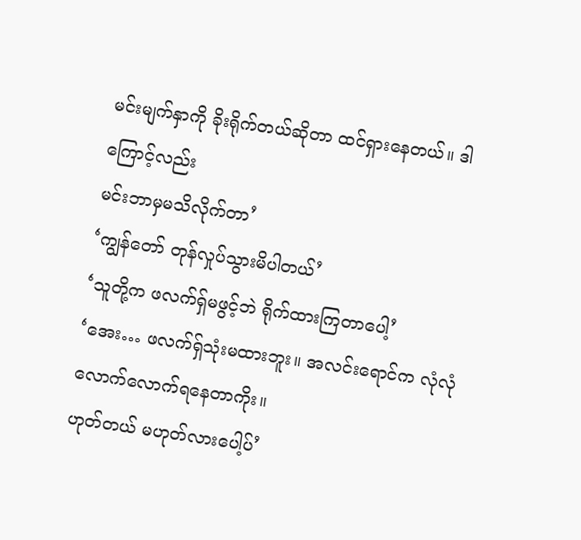မင်းမျက်နှာကို ခိုးရိုက်တယ်ဆိုတာ ထင်ရှားနေတယ်။ ဒါကြောင့်လည်း
မင်းဘာမှမသိလိုက်တာ’
‘ကျွန်တော် တုန်လှုပ်သွားမိပါတယ်’
‘သူတို့က ဖလက်ရှ်မဖွင့်ဘဲ ရိုက်ထားကြတာပေါ့’
‘အေး… ဖလက်ရှ်သုံးမထားဘူး။ အလင်းရောင်က လုံလုံလောက်လောက်ရနေတာကိုး။
ဟုတ်တယ် မဟုတ်လားပေါ့ပ်’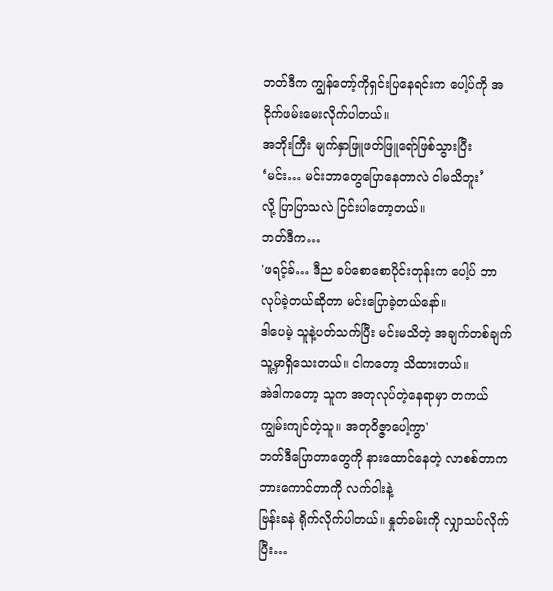ဘတ်ဒီက ကျွန်တော့်ကိုရှင်းပြနေရင်းက ပေါ့ပ်ကို အငိုက်ဖမ်းမေးလိုက်ပါတယ်။
အဘိုးကြီး မျက်နှာဖြူဖတ်ဖြူရော်ဖြစ်သွားပြီး
‘မင်း… မင်းဘာတွေပြောနေတာလဲ ငါမသိဘူး’
လို့ ပြာပြာသလဲ ငြင်းပါတော့တယ်။
ဘတ်ဒီက…
'ဖရင့်ခ်… ဒီည ခပ်စောစောပိုင်းတုန်းက ပေါ့ပ် ဘာလုပ်ခဲ့တယ်ဆိုတာ မင်းပြောခဲ့တယ်နော်။
ဒါပေမဲ့ သူနဲ့ပတ်သက်ပြီး မင်းမသိတဲ့ အချက်တစ်ချက် သူ့မှာရှိသေးတယ်။ ငါကတော့ သိထားတယ်။
အဲဒါကတော့ သူက အတုလုပ်တဲ့နေရာမှာ တကယ်ကျွမ်းကျင်တဲ့သူ။ အတုဝိဇ္ဇာပေါ့ကွာ'
ဘတ်ဒီပြောတာတွေကို နားထောင်နေတဲ့ လာစစ်တာက ဘားကောင်တာကို လက်ဝါးနဲ့
ဗြန်းခနဲ ရိုက်လိုက်ပါတယ်။ နှုတ်ခမ်းကို လျှာသပ်လိုက်ပြီး…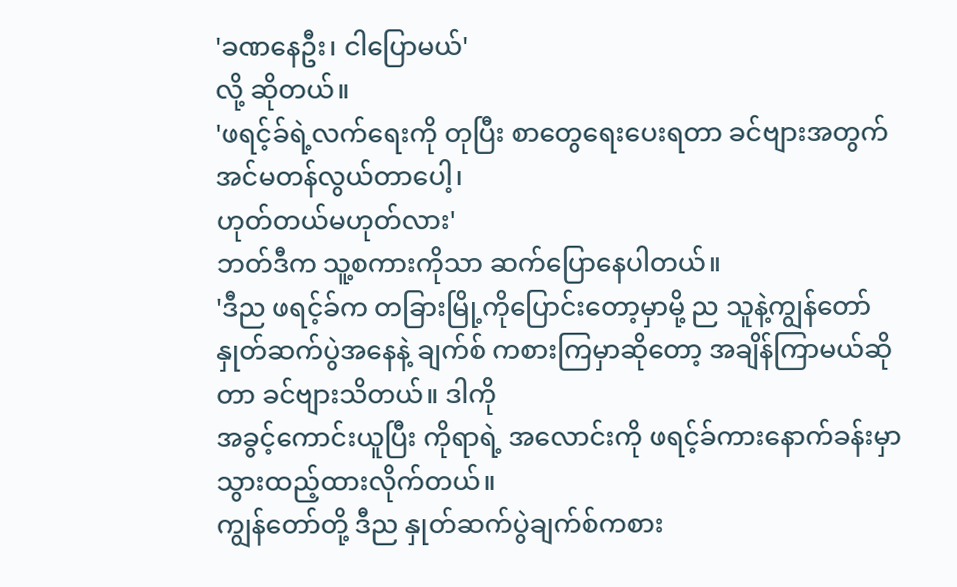'ခဏနေဦး၊ ငါပြောမယ်'
လို့ ဆိုတယ်။
'ဖရင့်ခ်ရဲ့လက်ရေးကို တုပြီး စာတွေရေးပေးရတာ ခင်ဗျားအတွက်
အင်မတန်လွယ်တာပေါ့၊
ဟုတ်တယ်မဟုတ်လား'
ဘတ်ဒီက သူ့စကားကိုသာ ဆက်ပြောနေပါတယ်။
'ဒီည ဖရင့်ခ်က တခြားမြို့ကိုပြောင်းတော့မှာမို့ ည သူနဲ့ကျွန်တော်
နှုတ်ဆက်ပွဲအနေနဲ့ ချက်စ် ကစားကြမှာဆိုတော့ အချိန်ကြာမယ်ဆိုတာ ခင်ဗျားသိတယ်။ ဒါကို
အခွင့်ကောင်းယူပြီး ကိုရာရဲ့ အလောင်းကို ဖရင့်ခ်ကားနောက်ခန်းမှာ သွားထည့်ထားလိုက်တယ်။
ကျွန်တော်တို့ ဒီည နှုတ်ဆက်ပွဲချက်စ်ကစား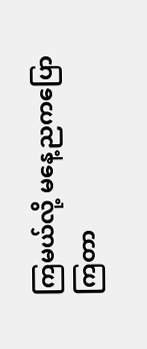ကြမယ်လို့ မနေ့ညကပြောကြတာ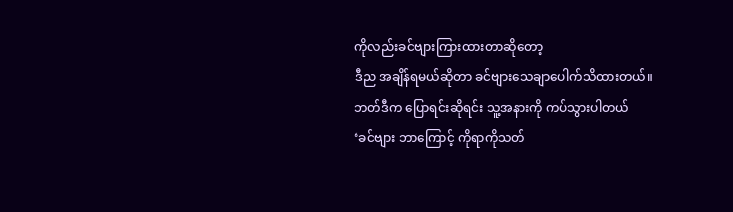ကိုလည်းခင်ဗျားကြားထားတာဆိုတော့
ဒီည အချိန်ရမယ်ဆိုတာ ခင်ဗျားသေချာပေါက်သိထားတယ်။
ဘတ်ဒီက ပြောရင်းဆိုရင်း သူ့အနားကို ကပ်သွားပါတယ်
‘ခင်ဗျား ဘာကြောင့် ကိုရာကိုသတ်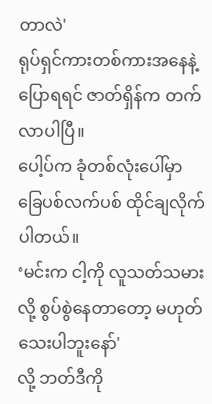တာလဲ'
ရုပ်ရှင်ကားတစ်ကားအနေနဲ့ပြောရရင် ဇာတ်ရှိန်က တက်လာပါပြီ။
ပေါ့ပ်က ခုံတစ်လုံးပေါ်မှာ
ခြေပစ်လက်ပစ် ထိုင်ချလိုက်ပါတယ်။
‘မင်းက ငါ့ကို လူသတ်သမားလို့ စွပ်စွဲနေတာတော့ မဟုတ်သေးပါဘူးနော်'
လို့ ဘတ်ဒီကို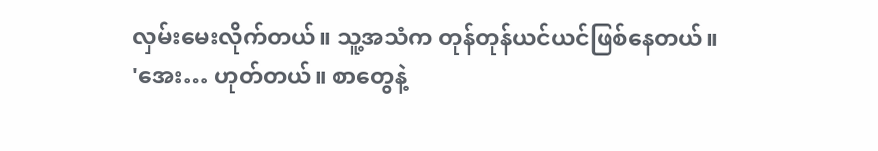လှမ်းမေးလိုက်တယ်။ သူ့အသံက တုန်တုန်ယင်ယင်ဖြစ်နေတယ်။
'အေး… ဟုတ်တယ်။ စာတွေနဲ့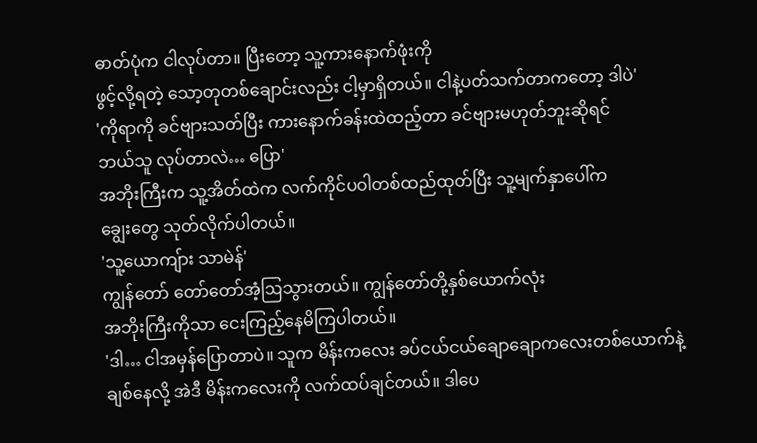ဓာတ်ပုံက ငါလုပ်တာ။ ပြီးတော့ သူ့ကားနောက်ဖုံးကို
ဖွင့်လို့ရတဲ့ သော့တုတစ်ချောင်းလည်း ငါ့မှာရှိတယ်။ ငါနဲ့ပတ်သက်တာကတော့ ဒါပဲ'
'ကိုရာကို ခင်ဗျားသတ်ပြီး ကားနောက်ခန်းထဲထည့်တာ ခင်ဗျားမဟုတ်ဘူးဆိုရင်
ဘယ်သူ လုပ်တာလဲ… ပြော'
အဘိုးကြီးက သူ့အိတ်ထဲက လက်ကိုင်ပဝါတစ်ထည်ထုတ်ပြီး သူ့မျက်နှာပေါ်က
ချွေးတွေ သုတ်လိုက်ပါတယ်။
'သူ့ယောကျ်ား သာမဲန်'
ကျွန်တော် တော်တော်အံ့ဩသွားတယ်။ ကျွန်တော်တို့နှစ်ယောက်လုံး
အဘိုးကြီးကိုသာ ငေးကြည့်နေမိကြပါတယ်။
'ဒါ… ငါအမှန်ပြောတာပဲ။ သူက မိန်းကလေး ခပ်ငယ်ငယ်ချောချောကလေးတစ်ယောက်နဲ့
ချစ်နေလို့ အဲဒီ မိန်းကလေးကို လက်ထပ်ချင်တယ်။ ဒါပေ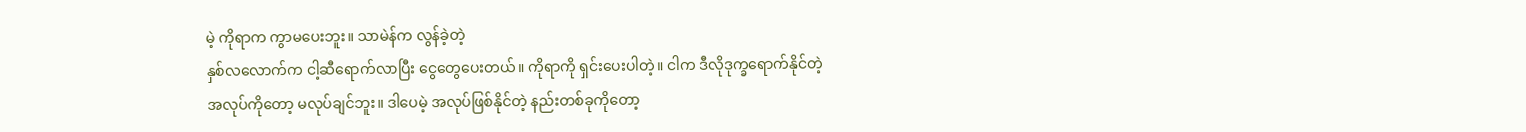မဲ့ ကိုရာက ကွာမပေးဘူး။ သာမဲန်က လွန်ခဲ့တဲ့
နှစ်လလောက်က ငါ့ဆီရောက်လာပြီး ငွေတွေပေးတယ်။ ကိုရာကို ရှင်းပေးပါတဲ့။ ငါက ဒီလိုဒုက္ခရောက်နိုင်တဲ့
အလုပ်ကိုတော့ မလုပ်ချင်ဘူး။ ဒါပေမဲ့ အလုပ်ဖြစ်နိုင်တဲ့ နည်းတစ်ခုကိုတော့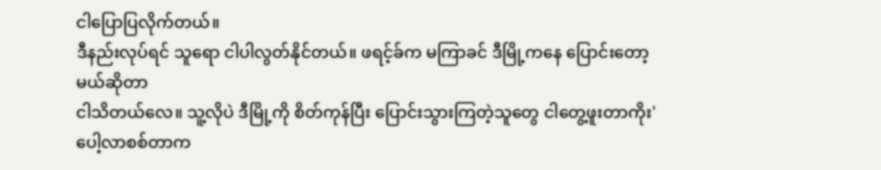ငါပြောပြလိုက်တယ်။
ဒီနည်းလုပ်ရင် သူရော ငါပါလွတ်နိုင်တယ်။ ဖရင့်ခ်က မကြာခင် ဒီမြို့ကနေ ပြောင်းတော့မယ်ဆိုတာ
ငါသိတယ်လေ။ သူ့လိုပဲ ဒီမြို့ကို စိတ်ကုန်ပြီး ပြောင်းသွားကြတဲ့သူတွေ ငါတွေ့ဖူးတာကိုး'
ပေါ့လာစစ်တာက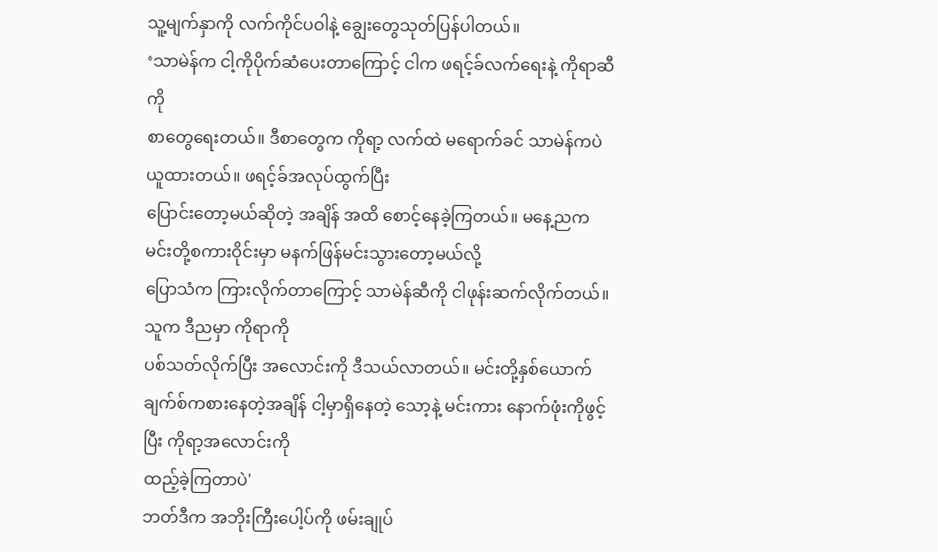သူ့မျက်နှာကို လက်ကိုင်ပဝါနဲ့ ချွေးတွေသုတ်ပြန်ပါတယ်။
‘သာမဲန်က ငါ့ကိုပိုက်ဆံပေးတာကြောင့် ငါက ဖရင့်ခ်လက်ရေးနဲ့ ကိုရာဆီကို
စာတွေရေးတယ်။ ဒီစာတွေက ကိုရာ့ လက်ထဲ မရောက်ခင် သာမဲန်ကပဲ ယူထားတယ်။ ဖရင့်ခ်အလုပ်ထွက်ပြီး
ပြောင်းတော့မယ်ဆိုတဲ့ အချိန် အထိ စောင့်နေခဲ့ကြတယ်။ မနေ့ညက မင်းတို့စကားဝိုင်းမှာ မနက်ဖြန်မင်းသွားတော့မယ်လို့
ပြောသံက ကြားလိုက်တာကြောင့် သာမဲန်ဆီကို ငါဖုန်းဆက်လိုက်တယ်။ သူက ဒီညမှာ ကိုရာကို
ပစ်သတ်လိုက်ပြီး အလောင်းကို ဒီသယ်လာတယ်။ မင်းတို့နှစ်ယောက်
ချက်စ်ကစားနေတဲ့အချိန် ငါ့မှာရှိနေတဲ့ သော့နဲ့ မင်းကား နောက်ဖုံးကိုဖွင့်ပြီး ကိုရာ့အလောင်းကို
ထည့်ခဲ့ကြတာပဲ'
ဘတ်ဒီက အဘိုးကြီးပေါ့ပ်ကို ဖမ်းချုပ်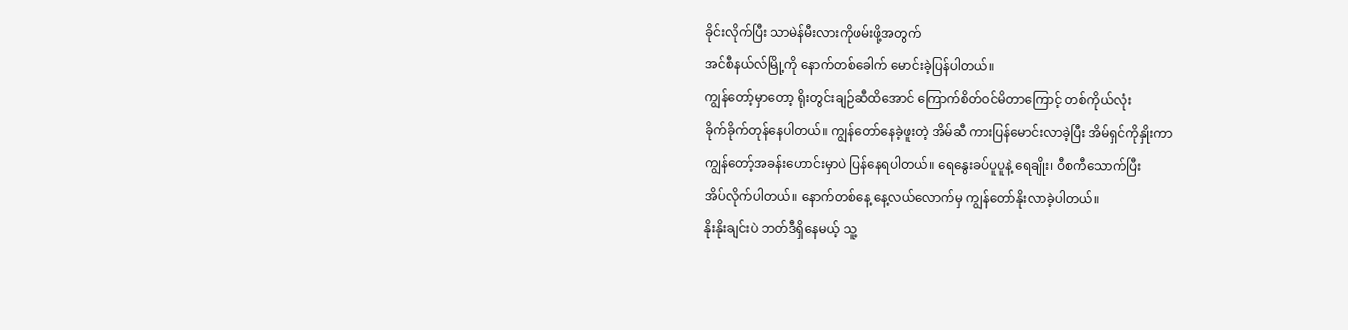ခိုင်းလိုက်ပြီး သာမဲန်မီးလားကိုဖမ်းဖို့အတွက်
အင်စီနယ်လ်မြို့ကို နောက်တစ်ခေါက် မောင်းခဲ့ပြန်ပါတယ်။
ကျွန်တော့်မှာတော့ ရိုးတွင်းချဉ်ဆီထိအောင် ကြောက်စိတ်ဝင်မိတာကြောင့် တစ်ကိုယ်လုံး
ခိုက်ခိုက်တုန်နေပါတယ်။ ကျွန်တော်နေခဲ့ဖူးတဲ့ အိမ်ဆီ ကားပြန်မောင်းလာခဲ့ပြီး အိမ်ရှင်ကိုနှိုးကာ
ကျွန်တော့်အခန်းဟောင်းမှာပဲ ပြန်နေရပါတယ်။ ရေနွေးခပ်ပူပူနဲ့ ရေချိုး၊ ဝီစကီသောက်ပြီး
အိပ်လိုက်ပါတယ်။ နောက်တစ်နေ့ နေ့လယ်လောက်မှ ကျွန်တော်နိုးလာခဲ့ပါတယ်။
နိုးနိုးချင်းပဲ ဘတ်ဒီရှိနေမယ့် သူ့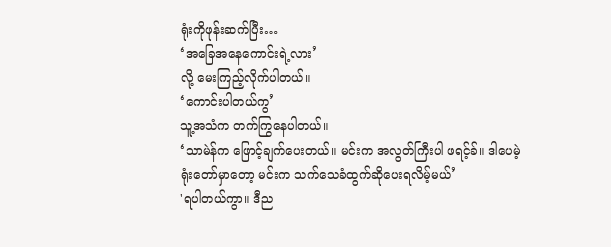ရုံးကိုဖုန်းဆက်ပြီး…
‘အခြေအနေကောင်းရဲ့လား’
လို့ မေးကြည့်လိုက်ပါတယ်။
‘ကောင်းပါတယ်ကွ’
သူ့အသံက တက်ကြွနေပါတယ်။
‘သာမဲန်က ဖြောင့်ချက်ပေးတယ်။ မင်းက အလွတ်ကြီးပါ ဖရင့်ခ်။ ဒါပေမဲ့
ရုံးတော်မှာတော့ မင်းက သက်သေခံထွက်ဆိုပေးရလိမ့်မယ်’
'ရပါတယ်ကွာ။ ဒီည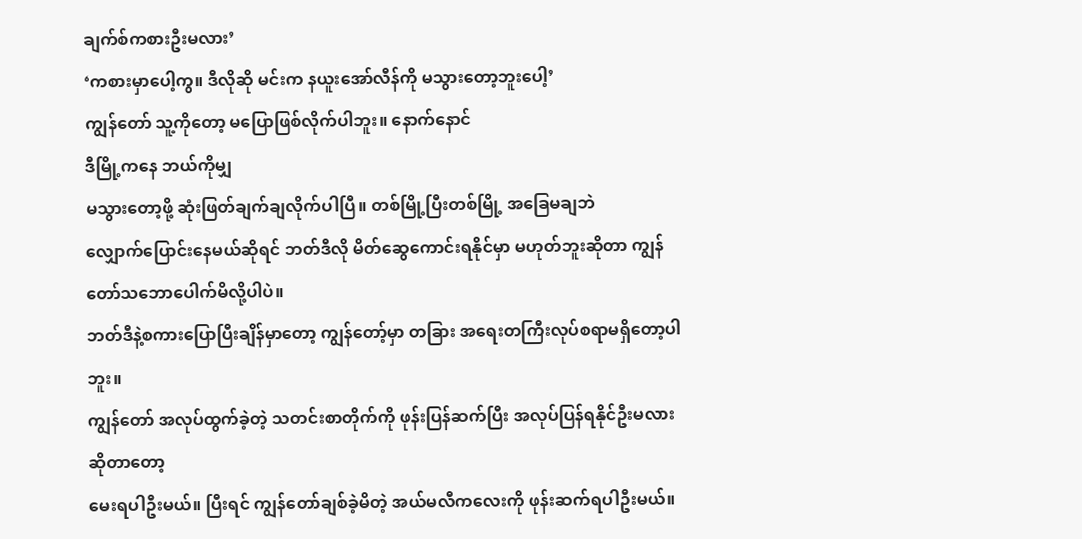ချက်စ်ကစားဦးမလား’
‘ကစားမှာပေါ့ကွ။ ဒီလိုဆို မင်းက နယူးအော်လီန်ကို မသွားတော့ဘူးပေါ့’
ကျွန်တော် သူ့ကိုတော့ မပြောဖြစ်လိုက်ပါဘူး။ နောက်နောင်
ဒီမြို့ကနေ ဘယ်ကိုမျှ
မသွားတော့ဖို့ ဆုံးဖြတ်ချက်ချလိုက်ပါပြီ။ တစ်မြို့ပြီးတစ်မြို့ အခြေမချဘဲ
လျှောက်ပြောင်းနေမယ်ဆိုရင် ဘတ်ဒီလို မိတ်ဆွေကောင်းရနိုင်မှာ မဟုတ်ဘူးဆိုတာ ကျွန်တော်သဘောပေါက်မိလို့ပါပဲ။
ဘတ်ဒီနဲ့စကားပြောပြီးချိန်မှာတော့ ကျွန်တော့်မှာ တခြား အရေးတကြီးလုပ်စရာမရှိတော့ပါဘူး။
ကျွန်တော် အလုပ်ထွက်ခဲ့တဲ့ သတင်းစာတိုက်ကို ဖုန်းပြန်ဆက်ပြီး အလုပ်ပြန်ရနိုင်ဦးမလားဆိုတာတော့
မေးရပါဦးမယ်။ ပြီးရင် ကျွန်တော်ချစ်ခဲ့မိတဲ့ အယ်မလီကလေးကို ဖုန်းဆက်ရပါဦးမယ်။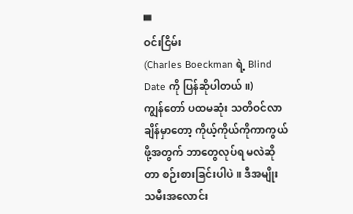▀
ဝင်းငြိမ်း
(Charles Boeckman ရဲ့ Blind Date ကို ပြန်ဆိုပါတယ်။)
ကျွန်တော် ပထမဆုံး သတိဝင်လာချိန်မှာတော့ ကိုယ့်ကိုယ်ကိုကာကွယ်ဖို့အတွက် ဘာတွေလုပ်ရ မလဲဆိုတာ စဉ်းစားခြင်းပါပဲ။ ဒီအမျိုးသမီးအလောင်း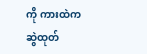ကို ကားထဲက ဆွဲထုတ်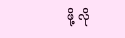ဖို့ လို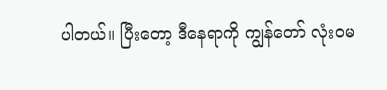ပါတယ်။ ပြီးတော့ ဒီနေရာကို ကျွန်တော် လုံးဝမ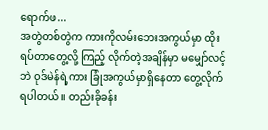ရောက်ဖ...
အတွဲတစ်တွဲက ကားကိုလမ်းဘေးအကွယ်မှာ ထိုးရပ်တာတွေ့လို့ ကြည့် လိုက်တဲ့အချိန်မှာ မမျှော်လင့်ဘဲ ဝုဒ်မဲန်ရဲ့ကား ခြုံအကွယ်မှာရှိနေတာ တွေ့လိုက်ရပါတယ်။ တည်းခိုခန်း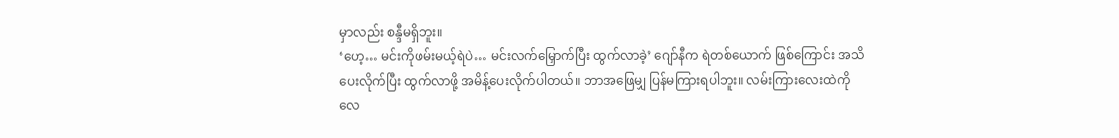မှာလည်း စန္ဒီမရှိဘူး။
‘ဟေ့… မင်းကိုဖမ်းမယ့်ရဲပဲ… မင်းလက်မြှောက်ပြီး ထွက်လာခဲ့’ ဂျော်နီက ရဲတစ်ယောက် ဖြစ်ကြောင်း အသိပေးလိုက်ပြီး ထွက်လာဖို့ အမိန့်ပေးလိုက်ပါတယ်။ ဘာအဖြေမျှ ပြန်မကြားရပါဘူး။ လမ်းကြားလေးထဲကို လေ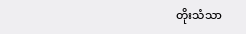တိုးသံသာ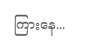ကြားနေ...